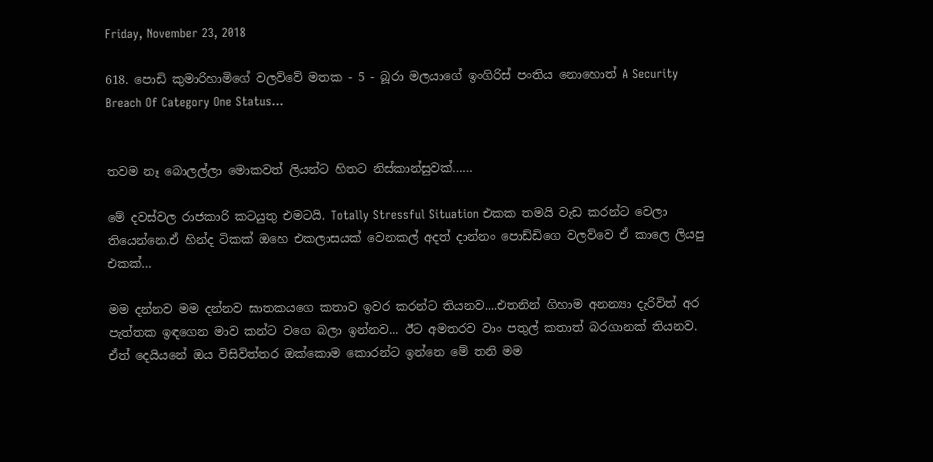Friday, November 23, 2018

618. පොඩි කුමාරිහාමිගේ වලව්වේ මතක - 5 - බූරා මලයාගේ ඉංගිරිස් පංතිය නොහොත් A Security Breach Of Category One Status…


තවම නෑ බොලල්ලා මොකවත් ලියන්ට හිතට නිස්කාන්සුවක්……

මේ දවස්වල රාජකාරි කටයුතු එමටයි. Totally Stressful Situation එකක තමයි වැඩ කරන්ට වෙලා තියෙන්නෙ.ඒ හින්ද ටිකක් ඔහෙ එකලාසයක් වෙනකල් අදත් දාන්නං පොඩ්ඩිගෙ වලව්වෙ ඒ කාලෙ ලියපු එකක්…

මම දන්නව මම දන්නව ඝාතකයගෙ කතාව ඉවර කරන්ට තියනව....එතනින් ගිහාම අනන්‍යා දැරිවිත් අර පැත්තක ඉඳගෙන මාව කන්ට වගෙ බලා ඉන්නව... ඊට අමතරව වාං පතුල් කතාත් බරගානක් තියනව. ඒත් දෙයියනේ ඔය විසිවිත්තර ඔක්කොම කොරන්ට ඉන්නෙ මේ තනි මම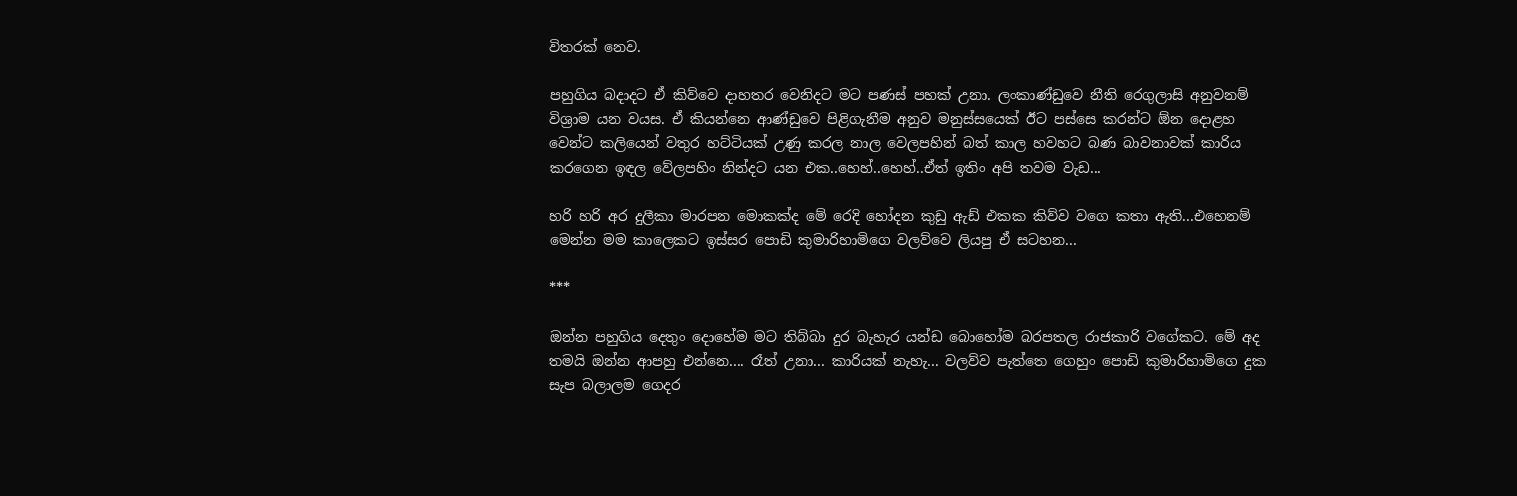විතරක් නෙව.

පහුගිය බදාදට ඒ කිව්වෙ දාහතර වෙනිදට මට පණස් පහක් උනා. ලංකාණ්ඩුවෙ නීති රෙගුලාසි අනුවනම් විශ්‍රාම යන වයස. ඒ කියන්නෙ ආණ්ඩුවෙ පිළිගැනීම අනුව මනුස්සයෙක් ඊට පස්සෙ කරන්ට ඕන දොළහ වෙන්ට කලියෙන් වතුර හට්ටියක් උණු කරල නාල වෙලපහින් බත් කාල හවහට බණ බාවනාවක් කාරිය කරගෙන ඉඳල වේලපහිං නින්දට යන එක..හෙහ්..හෙහ්..ඒත් ඉතිං අපි තවම වැඩ...

හරි හරි අර දුලීකා මාරපන මොකක්ද මේ රෙදි හෝදන කුඩු ඇඩ් එකක කිව්ව වගෙ කතා ඇති...එහෙනම් මෙන්න මම කාලෙකට ඉස්සර පොඩි කුමාරිහාමිගෙ වලව්වෙ ලියපු ඒ සටහන...

***

ඔන්න පහුගිය දෙතුං දොහේම මට තිබ්බා දුර බැහැර යන්ඩ බොහෝම බරපතල රාජකාරි වගේකට. මේ අද තමයි ඔන්න ආපහු එන්නෙ.... රෑත් උනා... කාරියක් නැහැ... වලව්ව පැත්තෙ ගෙහුං පොඩි කුමාරිහාමිගෙ දුක සැප බලාලම ගෙදර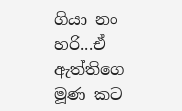ගියා නං හරි...ඒ ඇත්තිගෙ මූණ කට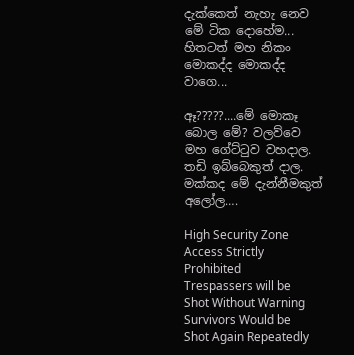දැක්කෙත් නැහැ නෙව මේ ටික දොහේම... හිතටත් මහ නිකං මොකද්ද මොකද්ද වාගෙ...

ඈ?????....මේ මොකෑ බොල මේ? වලව්වෙ මහ ගේට්ටුව වහදාල. තඩි ඉබ්බෙකුත් දාල. මක්කද මේ දැන්නීමකුත් අලෝල….

High Security Zone
Access Strictly Prohibited
Trespassers will be Shot Without Warning
Survivors Would be Shot Again Repeatedly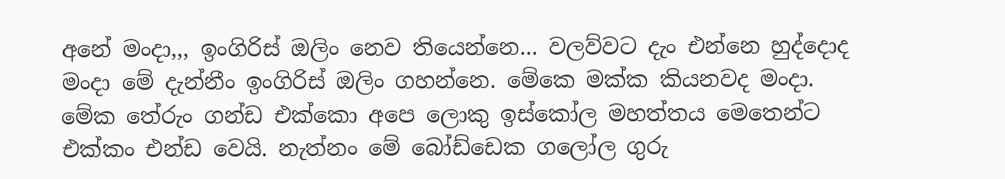අනේ මංදා,,, ඉංගිරිස් ඔලිං නෙව තියෙන්නෙ... වලව්වට දැං එන්නෙ හුද්දොද මංදා මේ දැන්නීං ඉංගිරිස් ඔලිං ගහන්නෙ. මේකෙ මක්ක කියනවද මංදා. මේක තේරුං ගන්ඩ එක්කො අපෙ ලොකු ඉස්කෝල මහත්තය මෙතෙන්ට එක්කං එන්ඩ වෙයි. නැත්නං මේ බෝඩ්ඩෙක ගලෝල ගුරු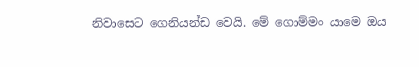නිවාසෙට ගෙනියන්ඩ වෙයි. මේ ගොම්මං යාමෙ ඔය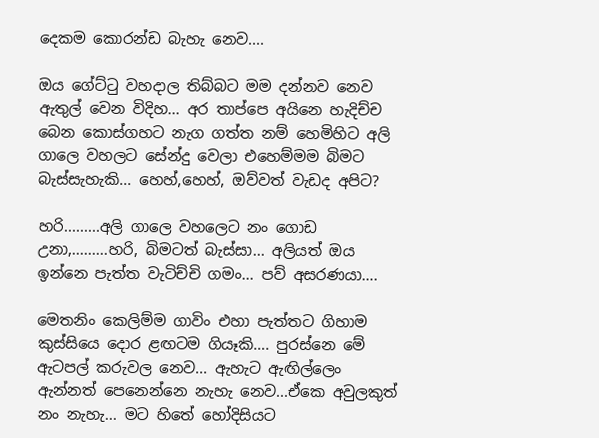දෙකම කොරන්ඩ බැහැ නෙව....

ඔය ගේට්ටු වහදාල තිබ්බට මම දන්නව නෙව ඇතුල් වෙන විදිහ... අර තාප්පෙ අයිනෙ හැදිච්ච බෙන කොස්ගහට නැග ගත්ත නම් හෙමිහිට අලි ගාලෙ වහලට සේන්දු වෙලා එහෙම්මම බිමට බැස්සැහැකි... හෙහ්,හෙහ්, ඔව්වත් වැඩද අපිට?

හරි.........අලි ගාලෙ වහලෙට නං ගොඩ උනා,.........හරි, බිමටත් බැස්සා... අලියත් ඔය ඉන්නෙ පැත්ත වැටිච්චි ගමං... පව් අසරණයා….

මෙතනිං කෙලිම්ම ගාවිං එහා පැත්තට ගිහාම කුස්සියෙ දොර ළඟටම ගියෑකි…. පුරස්නෙ මේ ඇටපල් කරුවල නෙව... ඇහැට ඇඟිල්ලෙං ඇන්නත් පෙනෙන්නෙ නැහැ නෙව...ඒකෙ අවුලකුත් නං නැහැ... මට හිතේ හෝදිසියට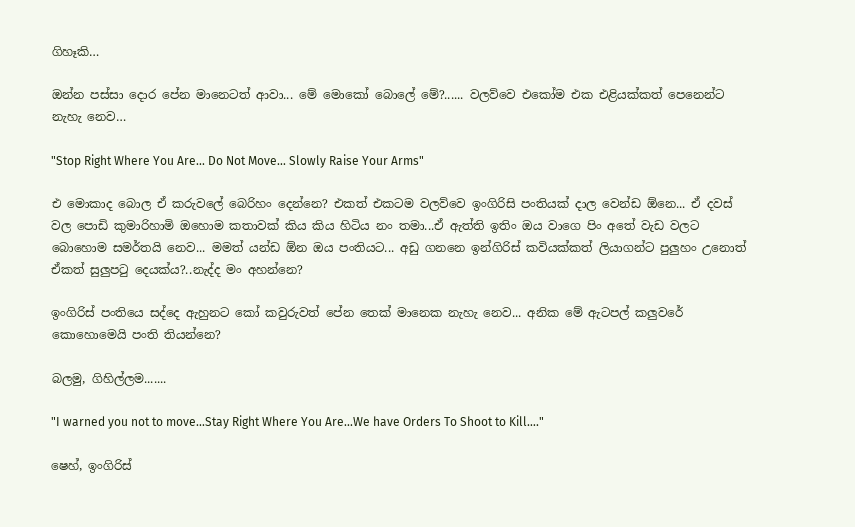ගිහෑකි…

ඔන්න පස්සා දොර පේන මානෙටත් ආවා... මේ මොකෝ බොලේ මේ?...... වලව්වෙ එකෝම එක එළියක්කත් පෙනෙන්ට නැහැ නෙව…

"Stop Right Where You Are... Do Not Move... Slowly Raise Your Arms"

එ මොකාද බොල ඒ කරුවලේ බෙරිහං දෙන්නෙ? එකත් එකටම වලව්වෙ ඉංගිරිසි පංතියක් දාල වෙන්ඩ ඕනෙ... ඒ දවස් වල පොඩි කුමාරිහාමි ඔහොම කතාවක් කිය කිය හිටිය නං තමා...ඒ ඇත්ති ඉතිං ඔය වාගෙ පිං අතේ වැඩ වලට බොහොම සමර්තයි නෙව... මමත් යන්ඩ ඕන ඔය පංතියට... අඩු ගනනෙ ඉන්ගිරිස් කවියක්කත් ලියාගන්ට පුලුහං උනොත් ඒකත් සුලුපටු දෙයක්ය?..නැද්ද මං අහන්නෙ?

ඉංගිරිස් පංතියෙ සද්දෙ ඇහුනට කෝ කවුරුවත් පේන තෙක් මානෙක නැහැ නෙව... අනික මේ ඇටපල් කලුවරේ කොහොමෙයි පංති තියන්නෙ?

බලමු, ගිහිල්ලම.......

"I warned you not to move...Stay Right Where You Are...We have Orders To Shoot to Kill…."

ෂෙහ්, ඉංගිරිස්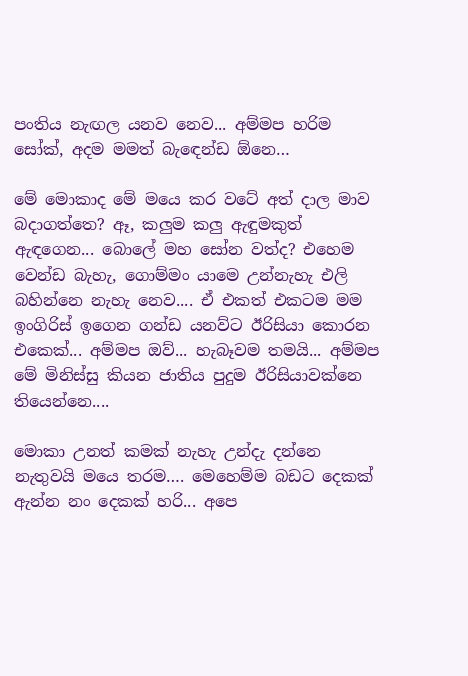පංතිය නැඟල යනව නෙව... අම්මප හරිම සෝක්, අදම මමත් බැඳෙන්ඩ ඕනෙ…

මේ මොකාද මේ මයෙ කර වටේ අත් දාල මාව බදාගත්තෙ? ඈ, කලුම කලු ඇඳුමකුත් ඇඳගෙන... බොලේ මහ සෝන වත්ද? එහෙම වෙන්ඩ බැහැ, ගොම්මං යාමෙ උන්නැහැ එලි බහින්නෙ නැහැ නෙව.... ඒ එකත් එකටම මම ඉංගිරිස් ඉගෙන ගන්ඩ යනව්ට ඊරිසියා කොරන එකෙක්... අම්මප ඔව්... හැබෑවම තමයි... අම්මප මේ මිනිස්සු කියන ජාතිය පුදුම ඊරිසියාවක්නෙ තියෙන්නෙ....

මොකා උනත් කමක් නැහැ උන්දැ දන්නෙ නැතුවයි මයෙ තරම…. මෙහෙම්ම බඩට දෙකක් ඇන්න නං දෙකක් හරි... අපෙ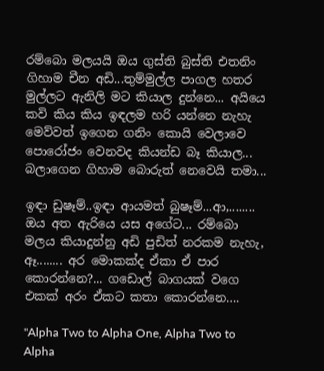රම්බො මලයයි ඔය ගුස්ති බුස්ති එතනිං ගිහාම චීන අඩි...තුම්මුල්ල පාගල හතර මුල්ලට ඇනිලි මට කියාල දුන්නෙ... අයියෙ කවි කිය කිය ඉඳලම හරි යන්නෙ නැහැ මෙව්වත් ඉගෙන ගනිං කොයි වෙලාවෙ පොරෝජං වෙනවද කියන්ඩ බෑ කියාල... බලාගෙන ගිහාම බොරුත් නෙවෙයි තමා...

ඉඳා ඩුෂෑම්..ඉඳා ආයමත් බුෂෑම්...ආ,........ ඔය අත ඇරියෙ යස අගේට... රම්බො මලය කියාදුන්නු අඩි පුඩිත් නරකම නැහැ, ඈ........ අර මොකක්ද ඒකා ඒ පාර කොරන්නෙ?... ගඩොල් බාගයක් වගෙ එකක් අරං ඒකට කතා කොරන්නෙ….

"Alpha Two to Alpha One, Alpha Two to Alpha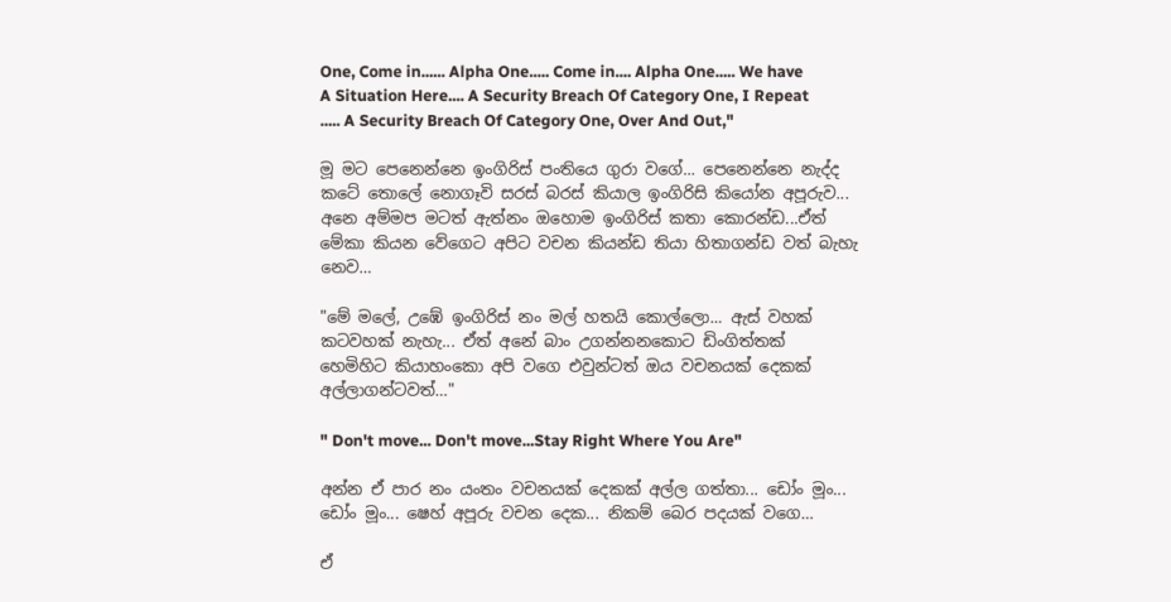One, Come in...... Alpha One..... Come in.... Alpha One..... We have A Situation Here.... A Security Breach Of Category One, I Repeat ..... A Security Breach Of Category One, Over And Out,"

මූ මට පෙනෙන්නෙ ඉංගිරිස් පංතියෙ ගුරා වගේ... පෙනෙන්නෙ නැද්ද කටේ තොලේ නොගෑවි සරස් බරස් කියාල ඉංගිරිසි කියෝන අපූරුව... අනෙ අම්මප මටත් ඇත්නං ඔහොම ඉංගිරිස් කතා කොරන්ඩ...ඒත් මේකා කියන වේගෙට අපිට වචන කියන්ඩ තියා හිතාගන්ඩ වත් බැහැ නෙව…

"මේ මලේ, උඹේ ඉංගිරිස් නං මල් හතයි කොල්ලො... ඇස් වහක් කටවහක් නැහැ... ඒත් අනේ බාං උගන්නනකොට ඩිංගිත්තක් හෙමිහිට කියාහංකො අපි වගෙ එවුන්ටත් ඔය වචනයක් දෙකක් අල්ලාගන්ටවත්…"

" Don't move... Don't move...Stay Right Where You Are"

අන්න ඒ පාර නං යංතං වචනයක් දෙකක් අල්ල ගත්තා... ඩෝං මූං... ඩෝං මූං... ෂෙහ් අපූරු වචන දෙක... නිකම් බෙර පදයක් වගෙ…

ඒ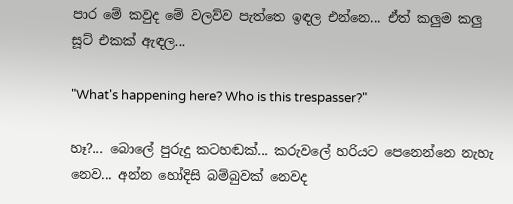පාර මේ කවුද මේ වලව්ව පැත්තෙ ඉඳල එන්නෙ... ඒත් කලුම කලු සූට් එකක් ඇඳල...

"What's happening here? Who is this trespasser?"

හෑ?... බොලේ පුරුදු කටහඬක්... කරුවලේ හරියට පෙනෙන්නෙ නැහැ නෙව... අන්න හෝදිසි බම්බුවක් නෙවද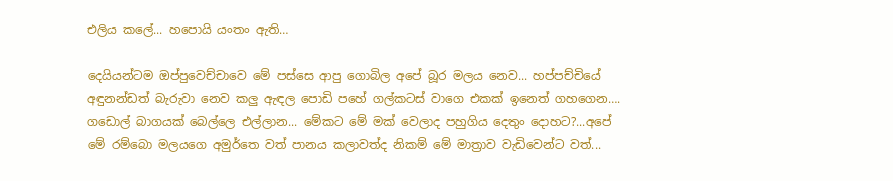එලිය කලේ... හපොයි යංතං ඇති…

දෙයියන්ටම ඔප්පුවෙච්චාවෙ මේ පස්සෙ ආපු ගොබිල අපේ බූර මලය නෙව... හප්පච්චියේ අඳුනන්ඩත් බැරුවා නෙව කලු ඇඳල පොඩි පහේ ගල්කටස් වාගෙ එකක් ඉනෙත් ගහගෙන…. ගඩොල් බාගයක් බෙල්ලෙ එල්ලාන... මේකට මේ මක් වෙලාද පහුගිය දෙතුං දොහට?...අපේ මේ රම්බො මලයගෙ අමුර්තෙ වත් පානය කලාවත්ද නිකම් මේ මාත්‍රාව වැඩිවෙන්ට වත්...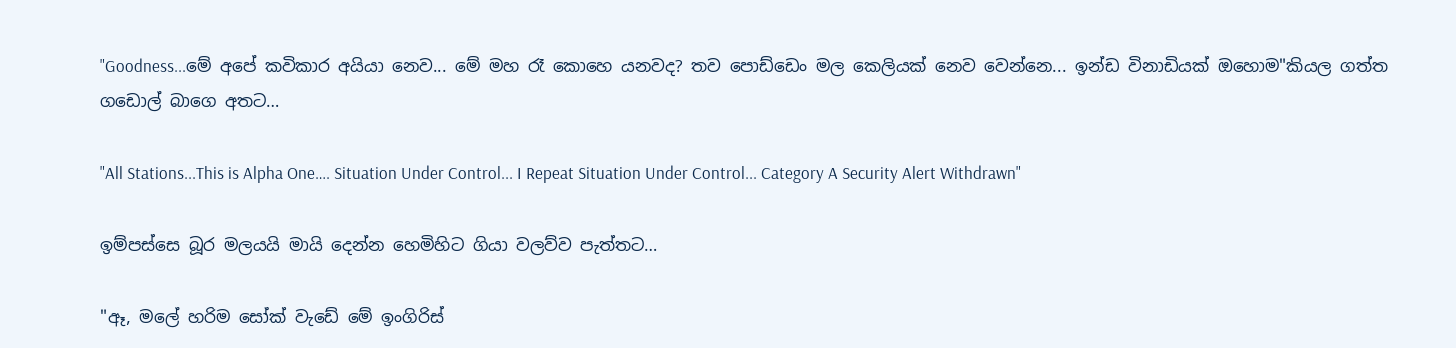"Goodness...මේ අපේ කවිකාර අයියා නෙව... මේ මහ රෑ කොහෙ යනවද? තව පොඩ්ඩෙං මල කෙලියක් නෙව වෙන්නෙ... ඉන්ඩ විනාඩියක් ඔහොම"කියල ගත්ත ගඩොල් බාගෙ අතට…

"All Stations...This is Alpha One…. Situation Under Control... I Repeat Situation Under Control... Category A Security Alert Withdrawn"

ඉම්පස්සෙ බූර මලයයි මායි දෙන්න හෙමිහිට ගියා වලව්ව පැත්තට…

"ඈ, මලේ හරිම සෝක් වැඩේ මේ ඉංගිරිස්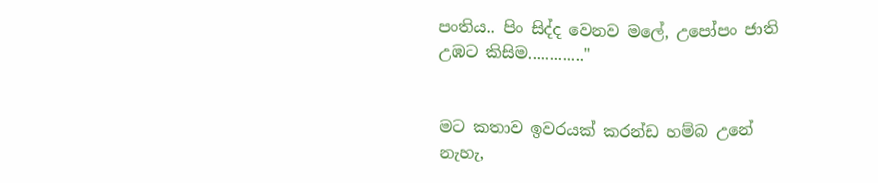පංතිය.. පිං සිද්ද වෙනව මලේ, උපෝපං ජාති උඹට කිසිම............."


මට කතාව ඉවරයක් කරන්ඩ හම්බ උනේ නැහැ,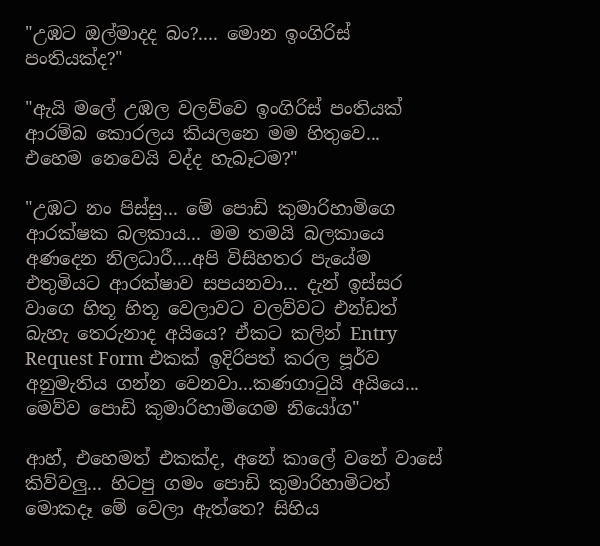"උඹට ඔල්මාදද බං?.... මොන ඉංගිරිස් පංතියක්ද?"

"ඇයි මලේ උඹල වලව්වෙ ඉංගිරිස් පංතියක් ආරම්බ කොරලය කියලනෙ මම හිතුවෙ... එහෙම නෙවෙයි වද්ද හැබෑටම?"

"උඹට නං පිස්සු... මේ පොඩි කුමාරිහාමිගෙ ආරක්ෂක බලකාය... මම තමයි බලකායෙ අණදෙන නිලධාරී....අපි විසිහතර පැයේම එතුමියට ආරක්ෂාව සපයනවා... දැන් ඉස්සර වාගෙ හිතූ හිතූ වෙලාවට වලව්වට එන්ඩත් බැහැ තෙරුනාද අයියෙ? ඒකට කලින් Entry Request Form එකක් ඉදිරිපත් කරල පූර්ව අනුමැතිය ගන්න වෙනවා...කණගාටුයි අයියෙ... මෙව්ව පොඩි කුමාරිහාමිගෙම නියෝග"

ආහ්, එහෙමත් එකක්ද, අනේ කාලේ වනේ වාසේ කිව්වලු... හිටපු ගමං පොඩි කුමාරිහාමිටත් මොකදෑ මේ වෙලා ඇත්තෙ? සිහිය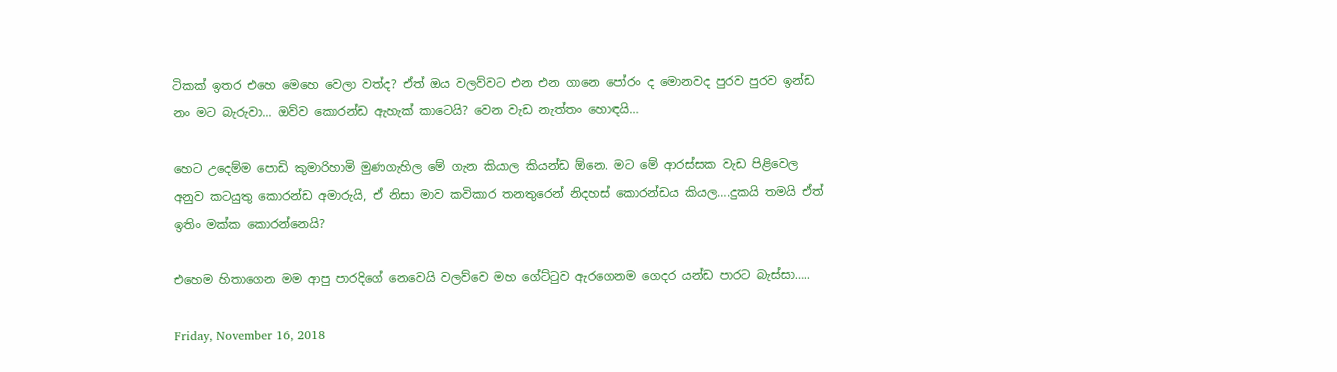ටිකක් ඉතර එහෙ මෙහෙ වෙලා වත්ද? ඒත් ඔය වලව්වට එන එන ගානෙ පෝරං ද මොනවද පුරව පුරව ඉන්ඩ නං මට බැරුවා... ඔව්ව කොරන්ඩ ඇහැක් කාටෙයි? වෙන වැඩ නැත්තං හොඳයි…

හෙට උදෙම්ම පොඩි කුමාරිහාමි මුණගැහිල මේ ගැන කියාල කියන්ඩ ඕනෙ. මට මේ ආරස්සක වැඩ පිළිවෙල අනුව කටයුතු කොරන්ඩ අමාරුයි, ඒ නිසා මාව කවිකාර තනතුරෙන් නිදහස් කොරන්ඩය කියල….දුකයි තමයි ඒත් ඉතිං මක්ක කොරන්නෙයි?

එහෙම හිතාගෙන මම ආපු පාරදිගේ නෙවෙයි වලව්වෙ මහ ගේට්ටුව ඇරගෙනම ගෙදර යන්ඩ පාරට බැස්සා…..

Friday, November 16, 2018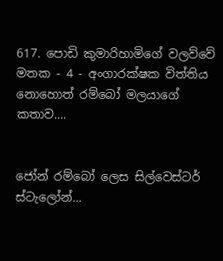617. පොඩි කුමාරිහාමිගේ වලව්වේ මතක - 4 - අංගාරක්ෂක විත්තිය නොහොත් රම්බෝ මලයාගේ කතාව....


ජෝන් රම්බෝ ලෙස සිල්වෙස්ටර් ස්ටැලෝන්...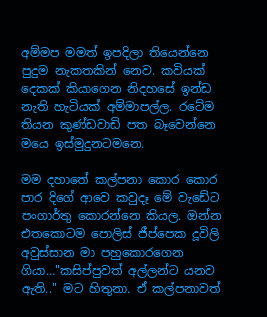අම්මප මමත් ඉපදිලා තියෙන්නෙ පුදුම නැකතකින් නෙව. කවියක් දෙකක් කියාගෙන නිදහසේ ඉන්ඩ නැති හැටියක් අම්මාපල්ල. රටේම තියන කුණ්ඩවාඩි පත බෑවෙන්නෙ මයෙ ඉස්මුදුනටමනෙ.

මම දහාතේ කල්පනා කොර කොර පාර දිගේ ආවෙ කවුදෑ මේ වැඩේට පංගාර්තු කොරන්නෙ කියල. ඔන්න එතකොටම පොලිස් ජීප්පෙක දූවිලි අවුස්සාන මා පහුකොරගෙන ගියා…"කසිප්පුවත් අල්ලන්ට යනව ඇති.." මට හිතුනා. ඒ කල්පනාවත්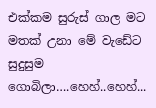එක්කම සුරුස් ගාල මට මතක් උනා මේ වැඩේට සුදුසුම ගොබිලා….හෙහ්..හෙහ්...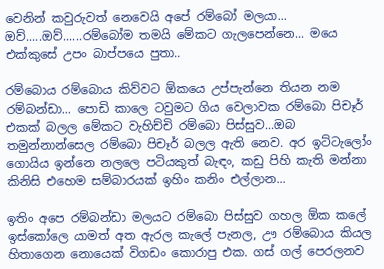වෙනින් කවුරුවත් නෙවෙයි අපේ රම්බෝ මලයා... ඔව්.....ඔව්......රම්බෝම තමයි මේකට ගැලපෙන්නෙ... මයෙ එක්කුසේ උපං බාප්පයෙ පුතා..

රම්බොය රම්බොය කිව්වට ඕකයෙ උප්පැන්නෙ තියන නම රම්බන්ඩා... පොඩි කාලෙ ටවුමට ගිය වෙලාවක රම්බො පිචෑර් එකක් බලල මේකට වැහිච්චි රම්බො පිස්සුව...ඔබ තමුන්නාන්සෙල රම්බො පිචෑර් බලල ඇති නෙව. අර ඉට්ටැලෝං ගොයිය ඉන්නෙ නලලෙ පටියකුත් බැඳං, කඩු පිහි කැති මන්නා කිනිසි එහෙම සම්බාරයක් ඉහිං කනිං එල්ලාන...

ඉතිං අපෙ රම්බන්ඩා මලයට රම්බො පිස්සුව ගහල ඕක කලේ ඉස්කෝලෙ යාමත් අත ඇරල කැලේ පැනල, ඌ රම්බොය කියල හිතාගෙන නොයෙක් විගඩං කොරාපු එක. ගස් ගල් පෙරලනව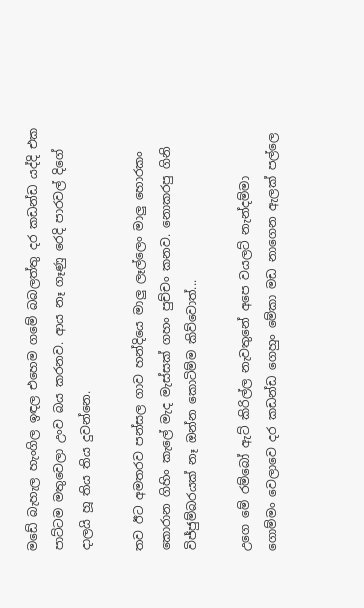මඩේ බැහැල හැංගිල ඉඳල එහෙම ගමේ බබලත්තු දර කඩන්ඩ යද්දි එක පාට්ටම මතුවෙලා උංව බය කරනව. ආය නෑ ගෑණු රෙදි පාරවල් දිගේ දාලයි හූ තිය තිය දුවන්නෙ.

තව ඊට අමතරව පන්සල ගාව හන්දියෙ මාලු ලෑල්ලෙං මාලු හොරකං කොරාන ගිහිං කැලේ මැද මැස්සක් ගහං පුච්චං කනව. නොකරපු ගිනි විජ්ජුම්බරයක් නෑ ඔන්න කොටිම්ම කිව්වොත්...

උගෙ මේ රම්බෝ ඇට් කිරිල්ල නැවතුනේ අපෙ වයලට් නැන්දම්මා ගොම්මං වෙලාවෙ දර කඩන්ඩ ගෙහුං මේකා මඩ නාගෙන ඇලක් පල්ලෙ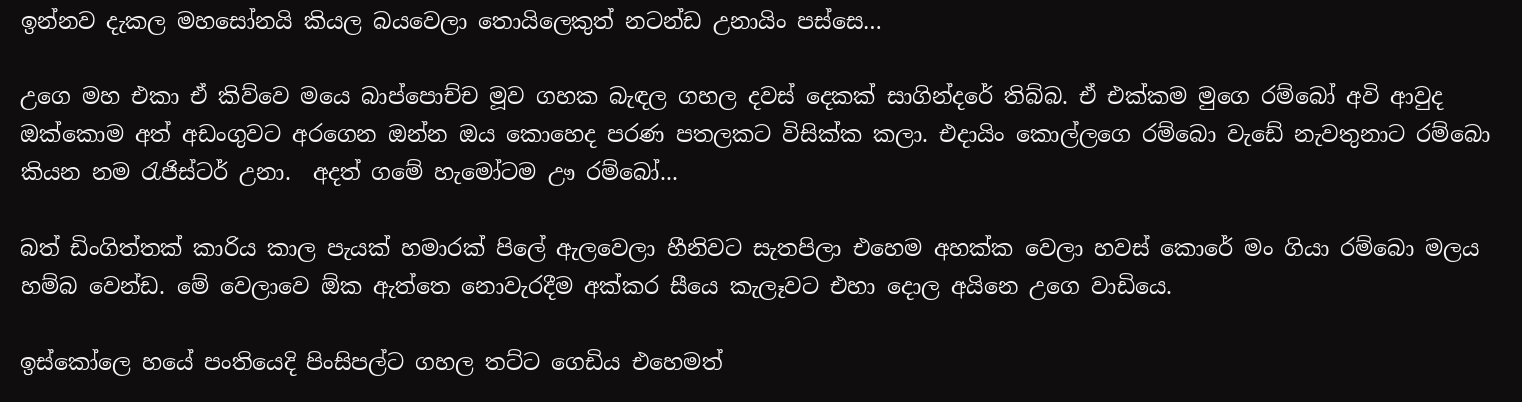ඉන්නව දැකල මහසෝනයි කියල බයවෙලා තොයිලෙකුත් නටන්ඩ උනායිං පස්සෙ…

උගෙ මහ එකා ඒ කිව්වෙ මයෙ බාප්පොච්ච මූව ගහක බැඳල ගහල දවස් දෙකක් සාගින්දරේ තිබ්බ. ඒ එක්කම මුගෙ රම්බෝ අවි ආවුද ඔක්කොම අත් අඩංගුවට අරගෙන ඔන්න ඔය කොහෙද පරණ පතලකට විසික්ක කලා. එදායිං කොල්ලගෙ රම්බො වැඩේ නැවතුනාට රම්බො කියන නම රැජිස්ටර් උනා.  අදත් ගමේ හැමෝටම ඌ රම්බෝ...

බත් ඩිංගිත්තක් කාරිය කාල පැයක් හමාරක් පිලේ ඇලවෙලා හීනිවට සැතපිලා එහෙම අහක්ක වෙලා හවස් කොරේ මං ගියා රම්බො මලය හම්බ වෙන්ඩ. මේ වෙලාවෙ ඕක ඇත්තෙ නොවැරදීම අක්කර සීයෙ කැලෑවට එහා දොල අයිනෙ උගෙ වාඩියෙ.

ඉස්කෝලෙ හයේ පංතියෙදි පිංසිපල්ට ගහල තට්ට ගෙඩිය එහෙමත්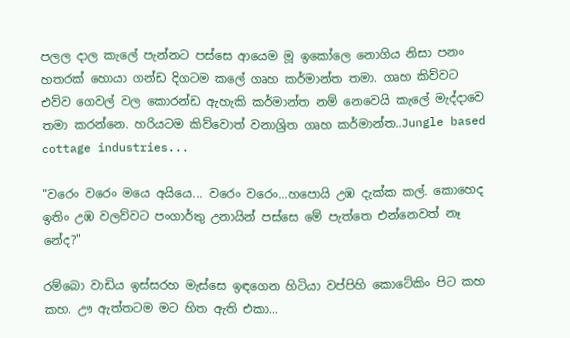පලල දාල කැලේ පැන්නට පස්සෙ ආයෙම මූ ඉකෝලෙ නොගිය නිසා පනං හතරක් හොයා ගන්ඩ දිගටම කලේ ගෘහ කර්මාන්ත තමා. ගෘහ කිව්වට එව්ව ගෙවල් වල කොරන්ඩ ඇහැකි කර්මාන්ත නම් නෙවෙයි කැලේ මැද්දාවෙ තමා කරන්නෙ. හරියටම කිව්වොත් වනාශ්‍රිත ගෘහ කර්මාන්ත..Jungle based cottage industries...

"වරෙං වරෙං මයෙ අයියෙ... වරෙං වරෙං...හපොයි උඹ දැක්ක කල්. කොහෙද ඉතිං උඹ වලව්වට පංගාර්තු උනායින් පස්සෙ මේ පැත්තෙ එන්නෙවත් නෑ නේද?"

රම්බො වාඩිය ඉස්සරහ මැස්සෙ ඉඳගෙන හිටියා වප්පිහි කොටේකිං පිට කහ කහ. ඌ ඇත්තටම මට හිත ඇති එකා...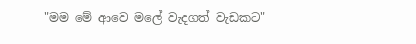"මම මේ ආවෙ මලේ වැදගත් වැඩකට"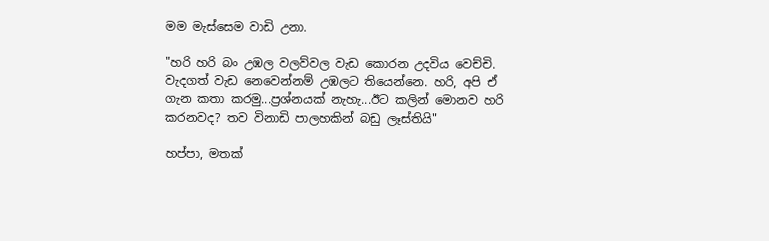මම මැස්සෙම වාඩි උනා.

"හරි හරි බං උඹල වලව්වල වැඩ කොරන උදවිය වෙච්චි. වැදගත් වැඩ නෙවෙන්නම් උඹලට තියෙන්නෙ. හරි, අපි ඒ ගැන කතා කරමු...ප්‍රශ්නයක් නැහැ...ඊට කලින් මොනව හරි කරනවද? තව විනාඩි පාලහකින් බඩු ලෑස්තියි"

හප්පා, මතක්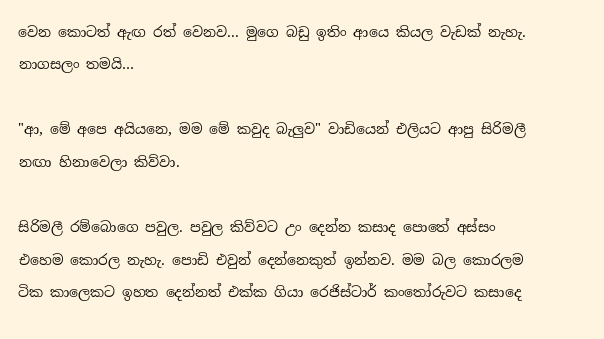වෙන කොටත් ඇඟ රත් වෙනව... මුගෙ බඩු ඉතිං ආයෙ කියල වැඩක් නැහැ. නාගසලං තමයි…

"ආ, මේ අපෙ අයියනෙ, මම මේ කවුද බැලුව" වාඩියෙන් එලියට ආපු සිරිමලී නඟා හිනාවෙලා කිව්වා.

සිරිමලී රම්බොගෙ පවුල. පවුල කිව්වට උං දෙන්න කසාද පොතේ අස්සං එහෙම කොරල නැහැ. පොඩි එවුන් දෙන්නෙකුත් ඉන්නව. මම බල කොරලම ටික කාලෙකට ඉහත දෙන්නත් එක්ක ගියා රෙජිස්ටාර් කංතෝරුවට කසාදෙ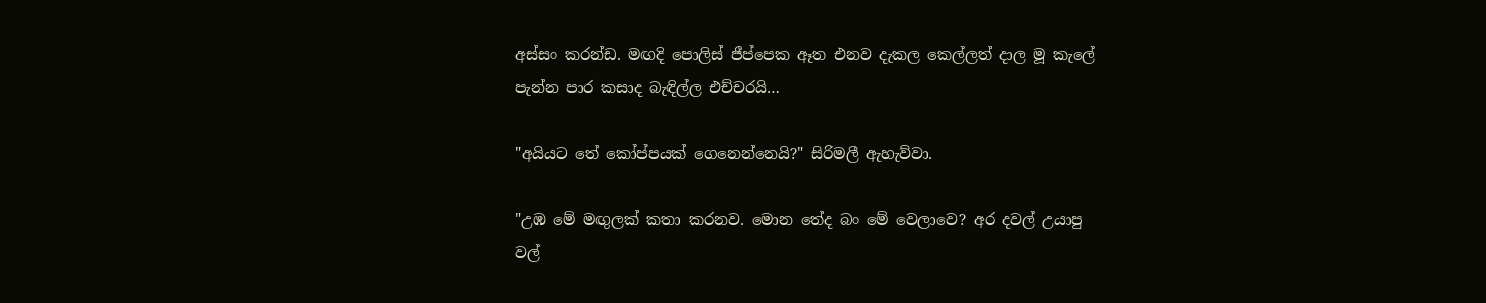අස්සං කරන්ඩ. මඟදි පොලිස් ජීප්පෙක ඈත එනව දැකල කෙල්ලත් දාල මූ කැලේ පැන්න පාර කසාද බැඳිල්ල එච්චරයි…

"අයියට තේ කෝප්පයක් ගෙනෙන්නෙයි?" සිරිමලී ඇහැව්වා.

"උඹ මේ මඟුලක් කතා කරනව. මොන තේද බං මේ වෙලාවෙ? අර දවල් උයාපු වල්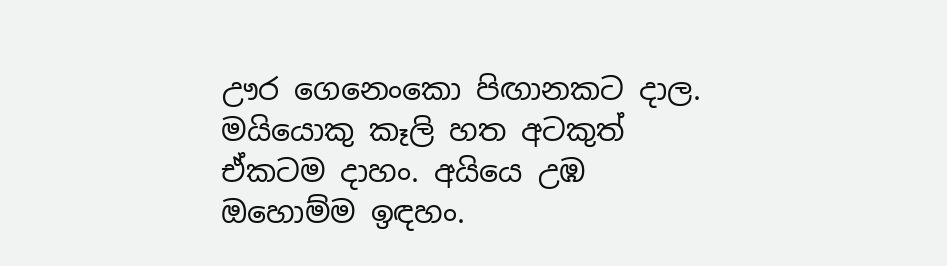ඌර ගෙනෙංකො පිඟානකට දාල. මයියොකු කෑලි හත අටකුත් ඒකටම දාහං. අයියෙ උඹ ඔහොම්ම ඉඳහං.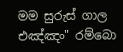මම සුරුස් ගාල එඤ්ඤං" රම්බො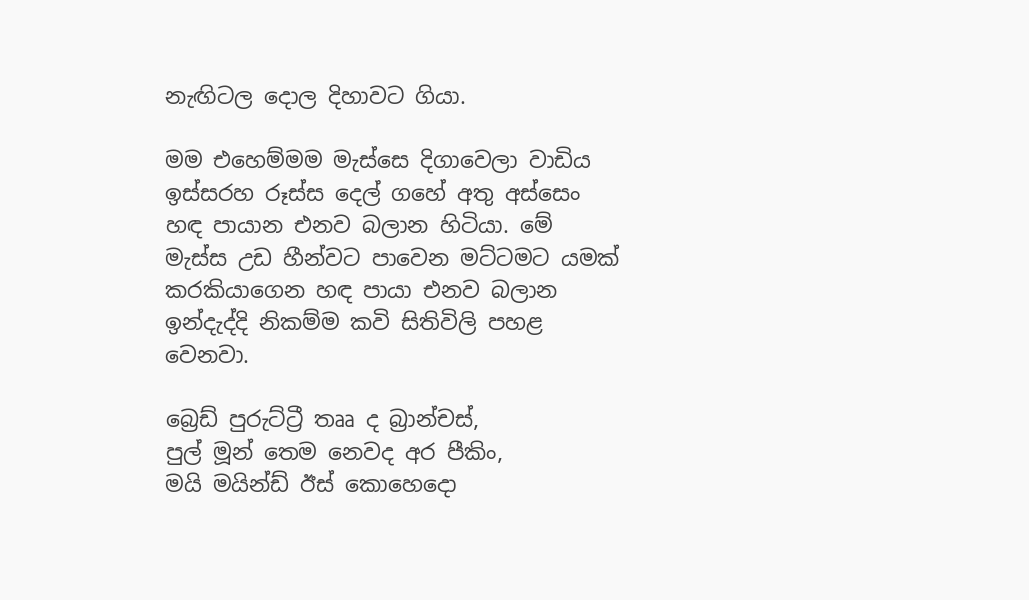නැඟිටල දොල දිහාවට ගියා.

මම එහෙම්මම මැස්සෙ දිගාවෙලා වාඩිය ඉස්සරහ රූස්ස දෙල් ගහේ අතු අස්සෙං හඳ පායාන එනව බලාන හිටියා. මේ මැස්ස උඩ හීන්වට පාවෙන මට්ටමට යමක් කරකියාගෙන හඳ පායා එනව බලාන ඉන්දැද්දි නිකම්ම කවි සිතිවිලි පහළ වෙනවා.

බ්‍රෙඩ් පුරුට්ට්‍රී තෲ ද බ්‍රාන්චස්,
පුල් මූන් තෙම නෙවද අර පීකිං,
මයි මයින්ඩ් ඊස් කොහෙදො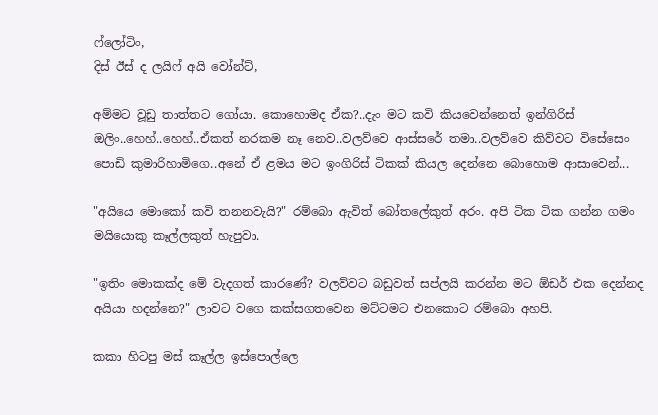ෆ්ලෝටිං,
දිස් ඊස් ද ලයිෆ් අයි වෝන්ට්,

අම්මට වූඩු තාත්තට ගෝයා. කොහොමද ඒක?..දැං මට කවි කියවෙන්නෙත් ඉන්ගිරිස් ඔලිං..හෙහ්..හෙහ්..ඒකත් නරකම නෑ නෙව..වලව්වෙ ආස්සරේ තමා..වලව්වෙ කිව්වට විසේසෙං පොඩි කුමාරිහාමිගෙ..අනේ ඒ ළමය මට ඉංගිරිස් ටිකක් කියල දෙන්නෙ බොහොම ආසාවෙන්...

"අයියෙ මොකෝ කවි තනනවැයි?" රම්බො ඇවිත් බෝතලේකුත් අරං. අපි ටික ටික ගන්න ගමං මයියොකු කෑල්ලකුත් හැපුවා.

"ඉතිං මොකක්ද මේ වැදගත් කාරණේ? වලව්වට බඩුවත් සප්ලයි කරන්න මට ඕඩර් එක දෙන්නද අයියා හදන්නෙ?" ලාවට වගෙ කක්සගතවෙන මට්ටමට එනකොට රම්බො අහපි.

කකා හිටපු මස් කෑල්ල ඉස්පොල්ලෙ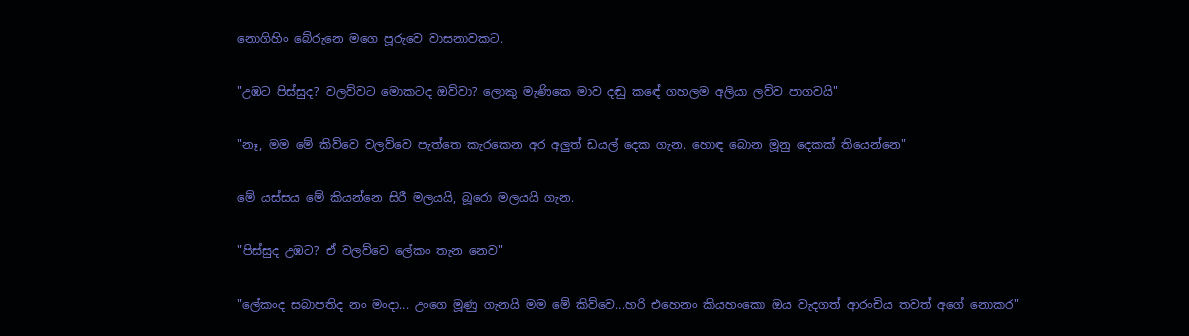නොගිහිං බේරුනෙ මගෙ පූරුවෙ වාසනාවකට.

"උඹට පිස්සුද? වලව්වට මොකටද ඔව්වා? ලොකු මැණිකෙ මාව දඬු කඳේ ගහලම අලියා ලව්ව පාගවයි"

"නෑ, මම මේ කිව්වෙ වලව්වෙ පැත්තෙ කැරකෙන අර අලුත් ඩයල් දෙක ගැන. හොඳ බොන මූනු දෙකක් තියෙන්නෙ"

මේ යස්සය මේ කියන්නෙ සිරී මලයයි, බූරො මලයයි ගැන.

"පිස්සුද උඹට? ඒ වලව්වෙ ලේකං තැන නෙව"

"ලේකංද සබාපතිද නං මංදා... උංගෙ මූණු ගැනයි මම මේ කිව්වෙ...හරි එහෙනං කියහංකො ඔය වැදගත් ආරංචිය තවත් අගේ නොකර"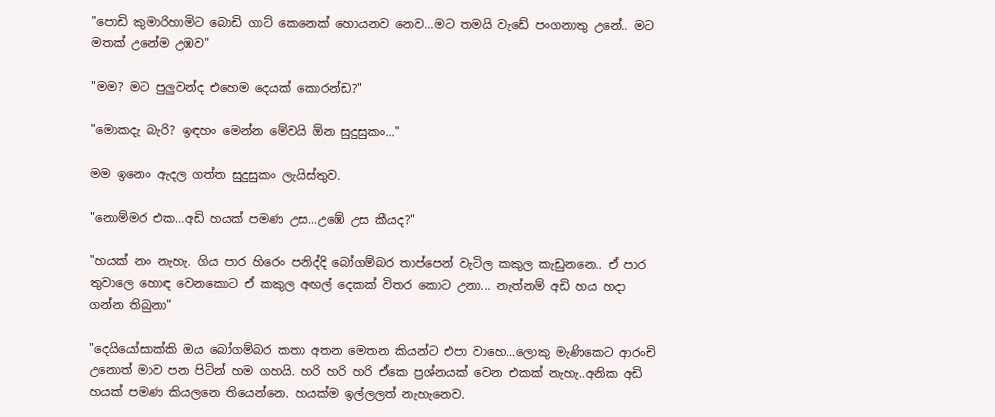"පොඩි කුමාරිහාමිට බොඩි ගාට් කෙනෙක් හොයනව නෙව...මට තමයි වැඩේ පංගනාතු උනේ.. මට මතක් උනේම උඹව"

"මම? මට පුලුවන්ද එහෙම දෙයක් කොරන්ඩ?"

"මොකදැ බැරි? ඉඳහං මෙන්න මේවයි ඕන සුදුසුකං..."

මම ඉනෙං ඇදල ගත්ත සුදුසුකං ලැයිස්තුව.

"නොම්මර එක…අඩි හයක් පමණ උස...උඹේ උස කීයද?"

"හයක් නං නැහැ. ගිය පාර හිරෙං පනිද්දි බෝගම්බර තාප්පෙන් වැටිල කකුල කැඩුනනෙ.. ඒ පාර තුවාලෙ හොඳ වෙනකොට ඒ කකුල අඟල් දෙකක් විතර කොට උනා... නැත්නම් අඩි හය හදා ගන්න තිබුනා"

"දෙයියෝසාක්කි ඔය බෝගම්බර කතා අතන මෙතන කියන්ට එපා වාහෙ...ලොකු මැණිකෙට ආරංචි උනොත් මාව පන පිටින් හම ගහයි. හරි හරි හරි ඒකෙ ප්‍රශ්නයක් වෙන එකක් නැහැ..අනික අඩි හයක් පමණ කියලනෙ තියෙන්නෙ. හයක්ම ඉල්ලලත් නැහැනෙව.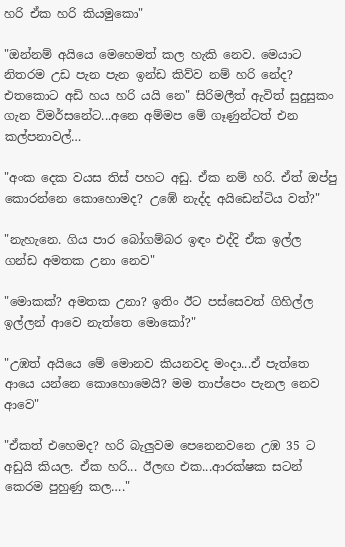හරි ඒක හරි කියමුකො"

"ඔන්නම් අයියෙ මෙහෙමත් කල හැකි නෙව. මෙයාට නිතරම උඩ පැන පැන ඉන්ඩ කිව්ව නම් හරි නේද? එතකොට අඩි හය හරි යයි නෙ" සිරිමලීත් ඇවිත් සුදුසුකං ගැන විමර්සනේට...අනෙ අම්මප මේ ගෑණුන්ටත් එන කල්පනාවල්…

"අංක දෙක වයස තිස් පහට අඩු. ඒක නම් හරි. ඒත් ඔප්පු කොරන්නෙ කොහොමද? උඹේ නැද්ද අයිඩෙන්ටිය වත්?"

"නැහැනෙ. ගිය පාර බෝගම්බර ඉඳං එද්දි ඒක ඉල්ල ගන්ඩ අමතක උනා නෙව"

"මොකක්? අමතක උනා? ඉතිං ඊට පස්සෙවත් ගිහිල්ල ඉල්ලන් ආවෙ නැත්තෙ මොකෝ?"

"උඹත් අයියෙ මේ මොනව කියනවද මංදා...ඒ පැත්තෙ ආයෙ යන්නෙ කොහොමෙයි? මම තාප්පෙං පැනල නෙව ආවෙ"

"ඒකත් එහෙමද? හරි බැලුවම පෙනෙනවනෙ උඹ 35 ට අඩුයි කියල. ඒක හරි... ඊලඟ එක...ආරක්ෂක සටන් කෙරම පුහුණු කල…."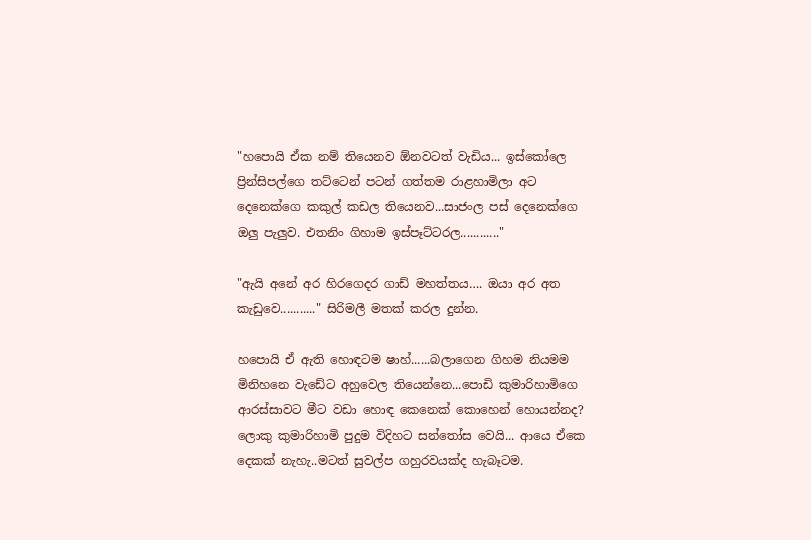"හපොයි ඒක නම් තියෙනව ඕනවටත් වැඩිය... ඉස්කෝලෙ ප්‍රින්සිපල්ගෙ තට්ටෙන් පටන් ගත්තම රාළහාමිලා අට දෙනෙක්ගෙ කකුල් කඩල තියෙනව...සාජංල පස් දෙනෙක්ගෙ ඔලු පැලුව. එතනිං ගිහාම ඉස්පෑට්ටරල............"

"ඇයි අනේ අර හිරගෙදර ගාඩ් මහත්තය…. ඔයා අර අත කැඩුවෙ..........." සිරිමලී මතක් කරල දුන්න.

හපොයි ඒ ඇති හොඳටම ෂාහ්......බලාගෙන ගිහම නියමම මිනිහනෙ වැඩේට අහුවෙල තියෙන්නෙ...පොඩි කුමාරිහාමිගෙ ආරස්සාවට මීට වඩා හොඳ කෙනෙක් කොහෙන් හොයන්නද? ලොකු කුමාරිහාමි පුදුම විදිහට සන්තෝස වෙයි... ආයෙ ඒකෙ දෙකක් නැහැ..මටත් සුවල්ප ගහුරවයක්ද හැබෑටම.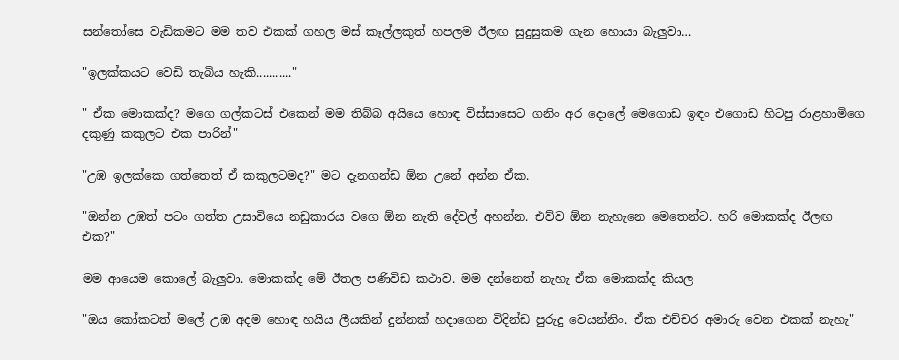සන්තෝසෙ වැඩිකමට මම තව එකක් ගහල මස් කෑල්ලකුත් හපලම ඊලඟ සුදුසුකම ගැන හොයා බැලුවා…

"ඉලක්කයට වෙඩි තැබිය හැකි..........."

" ඒක මොකක්ද? මගෙ ගල්කටස් එකෙන් මම තිබ්බ අයියෙ හොඳ විස්සාසෙට ගනිං අර දොලේ මෙගොඩ ඉඳං එගොඩ හිටපු රාළහාමිගෙ දකුණු කකුලට එක පාරින්"

"උඹ ඉලක්කෙ ගත්තෙත් ඒ කකුලටමද?" මට දැනගන්ඩ ඕන උනේ අන්න ඒක.

"ඔන්න උඹත් පටං ගත්ත උසාවියෙ නඩුකාරය වගෙ ඕන නැති දේවල් අහන්න. එව්ව ඕන නැහැනෙ මෙතෙන්ට. හරි මොකක්ද ඊලඟ එක?"

මම ආයෙම කොලේ බැලුවා. මොකක්ද මේ ඊතල පණිවිඩ කථාව. මම දන්නෙත් නැහැ ඒක මොකක්ද කියල

"ඔය කෝකටත් මලේ උඹ අදම හොඳ හයිය ලීයකින් දුන්නක් හදාගෙන විදින්ඩ පුරුදු වෙයන්නිං. ඒක එච්චර අමාරු වෙන එකක් නැහැ"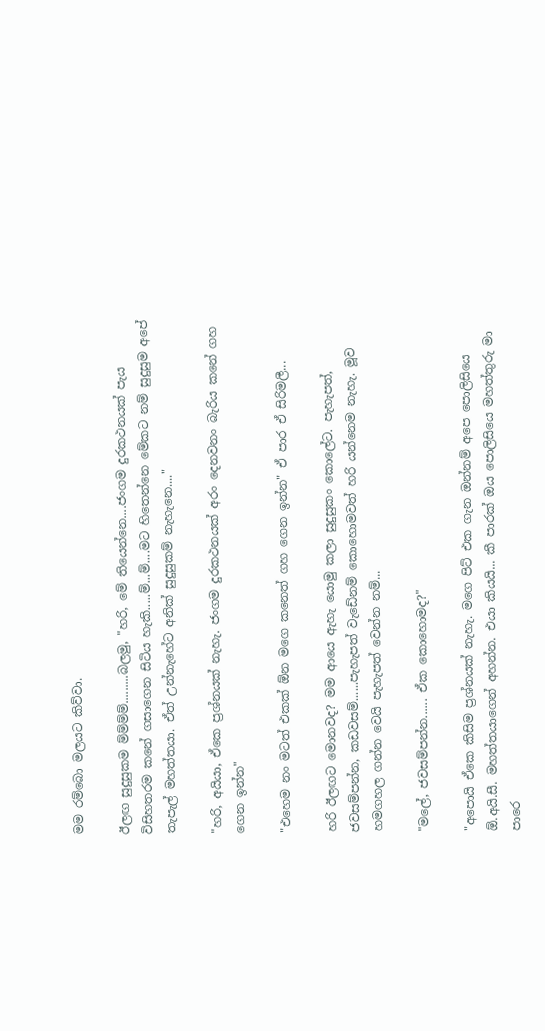මම රම්බො මලයට කිව්වා.

ඊලඟ සුදුසුකම ම්ම්ම්ම්.........බලමු, "හරි, මේ තියෙන්නෙ....ජංගම දුරකථනයක් පැය විසිහතරම කනේ ගසාගෙන සිටිය හැකි.....ම්...ම්....මට හිතෙන්නෙ මේකට නම් සුදුසුම අපේ තැපැල් මහත්තයා. ඒත් උන්නැහේට අනික් සුදුසුකම් නැහැනෙ...."

"හරි, අයියා, ඒකෙ ප්‍රශ්නයක් නැහැ. ජංගම දුරකථනයක් අරං දෙනවනං බැරිය කනේ ගහ ගෙන ඉන්න"

"එහෙම නං මටත් එකක් ඕන මගෙ කනෙත් ගහ ගෙන ඉන්න" ඒ පාර ඒ සිරිමලී...

හරි ඊලඟට මොනවද? මම ආයෙ ඇහැ යොමු කලා සුදුසුකං කොලේට. පැහැපත්, ජවසම්පන්න, කඩවසම්......පැහැපත් වැඩේනම් කොහොමවත් හරි යන්නෙම නැහැ. මූව හමගහල ගන්න වෙයි පැහැපත් වෙන්න නම්...

"මලේ, ජවසම්පන්න...... ඒක කොහොමද?"

"අපොයි ඒකෙ කිසිම ප්‍රශ්නයක් නැහැ. මගෙ පිට් එක ගැන ඔන්නම් අපෙ පොලිසියෙ ඕ.අයි.සී. මහත්තයාගෙන් අහන්න. එයා කියයි... කී පාරක් ඔය පොලිසියෙ මහත්තුරු මා පාරෙ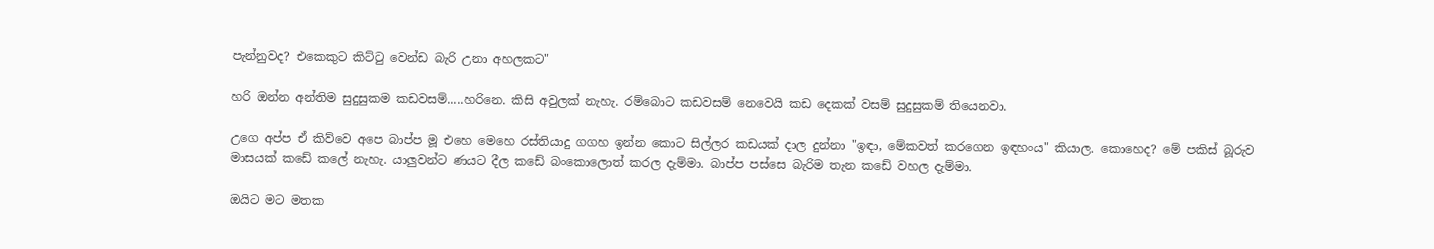පැන්නුවද? එකෙකුට කිට්ටු වෙන්ඩ බැරි උනා අහලකට"

හරි ඔන්න අන්තිම සුදුසුකම කඩවසම්.....හරිනෙ. කිසි අවුලක් නැහැ. රම්බොට කඩවසම් නෙවෙයි කඩ දෙකක් වසම් සුදුසුකම් තියෙනවා.

උගෙ අප්ප ඒ කිව්වෙ අපෙ බාප්ප මූ එහෙ මෙහෙ රස්තියාදු ගගහ ඉන්න කොට සිල්ලර කඩයක් දාල දුන්නා "ඉඳා, මේකවත් කරගෙන ඉඳහංය" කියාල. කොහෙද? මේ පකිස් බූරුව මාසයක් කඩේ කලේ නැහැ. යාලුවන්ට ණයට දීල කඩේ බංකොලොත් කරල දැම්මා. බාප්ප පස්සෙ බැරිම තැන කඩේ වහල දැම්මා.

ඔයිට මට මතක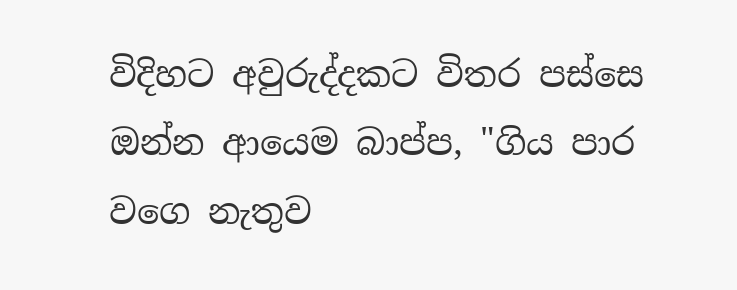විදිහට අවුරුද්දකට විතර පස්සෙ ඔන්න ආයෙම බාප්ප, "ගිය පාර වගෙ නැතුව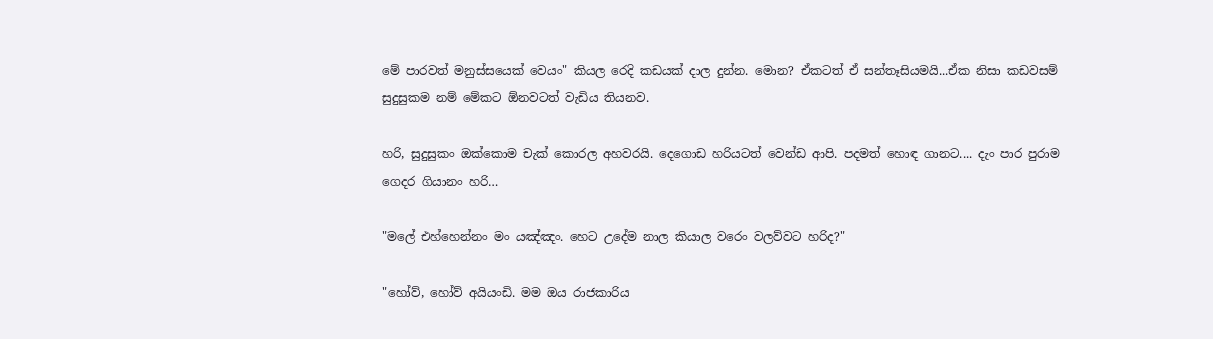මේ පාරවත් මනුස්සයෙක් වෙයං" කියල රෙදි කඩයක් දාල දුන්න. මොන? ඒකටත් ඒ සන්තෑසියමයි...ඒක නිසා කඩවසම් සුදුසුකම නම් මේකට ඕනවටත් වැඩිය තියනව.

හරි, සුදුසුකං ඔක්කොම චැක් කොරල අහවරයි. දෙගොඩ හරියටත් වෙන්ඩ ආපි. පදමත් හොඳ ගානට.... දැං පාර පුරාම ගෙදර ගියානං හරි…

"මලේ එහ්හෙන්නං මං යඤ්ඤං. හෙට උදේම නාල කියාල වරෙං වලව්වට හරිද?"

"හෝව්, හෝව් අයියංඩි. මම ඔය රාජකාරිය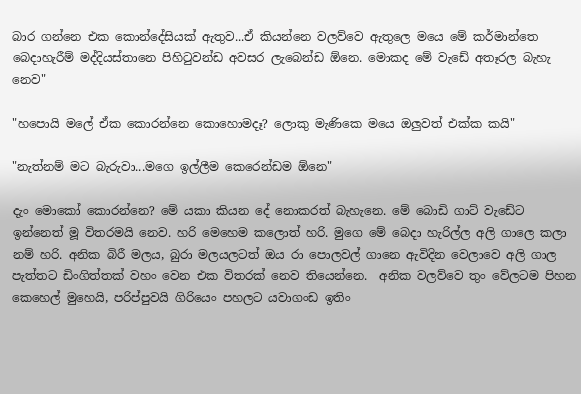බාර ගන්නෙ එක කොන්දේසියක් ඇතුව...ඒ කියන්නෙ වලව්වෙ ඇතුලෙ මයෙ මේ කර්මාන්තෙ බෙදාහැරීම් මද්දියස්තානෙ පිහිටුවන්ඩ අවසර ලැබෙන්ඩ ඕනෙ. මොකද මේ වැඩේ අතෑරල බැහැ නෙව"

"හපොයි මලේ ඒක කොරන්නෙ කොහොමදෑ? ලොකු මැණිකෙ මයෙ ඔලුවත් එක්ක කයි"

"නැත්නම් මට බැරුවා...මගෙ ඉල්ලීම කෙරෙන්ඩම ඕනෙ"

දැං මොකෝ කොරන්නෙ? මේ යකා කියන දේ නොකරත් බැහැනෙ. මේ බොඩි ගාට් වැඩේට ඉන්නෙත් මූ විතරමයි නෙව. හරි මෙහෙම කලොත් හරි. මුගෙ මේ බෙදා හැරිල්ල අලි ගාලෙ කලා නම් හරි. අනික බිරී මලය, බුරා මලයලටත් ඔය රා පොලවල් ගානෙ ඇවිදින වෙලාවෙ අලි ගාල පැත්තට ඩිංගිත්තක් වහං වෙන එක විතරක් නෙව තියෙන්නෙ.  අනික වලව්වෙ තුං වේලටම පිහන කෙහෙල් මුහෙයි, පරිප්පුවයි ගිරියෙං පහලට යවාගංඩ ඉතිං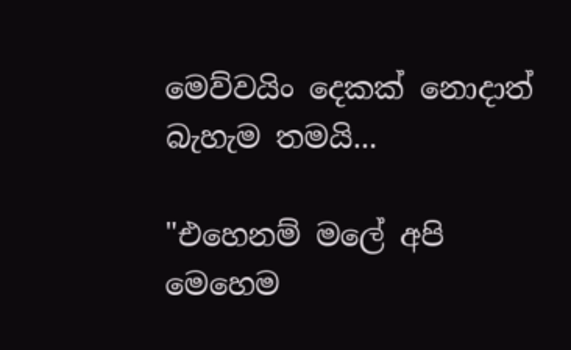මෙව්වයිං දෙකක් නොදාත් බැහැම තමයි...

"එහෙනම් මලේ අපි මෙහෙම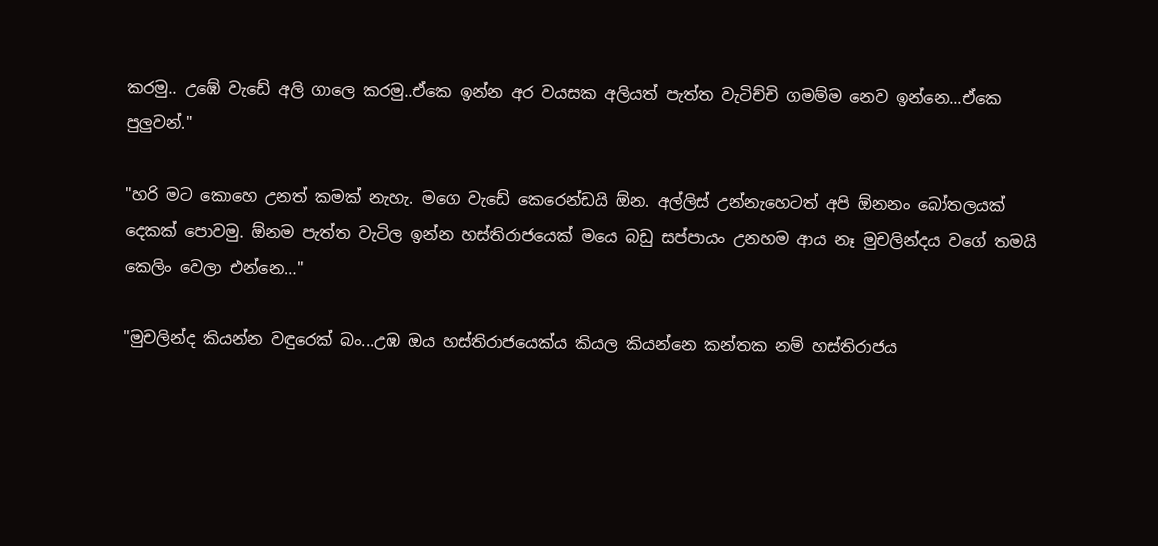කරමු.. උඹේ වැඩේ අලි ගාලෙ කරමු..ඒකෙ ඉන්න අර වයසක අලියත් පැත්ත වැටිච්චි ගමම්ම නෙව ඉන්නෙ...ඒකෙ පුලුවන්."

"හරි මට කොහෙ උනත් කමක් නැහැ. මගෙ වැඩේ කෙරෙන්ඩයි ඕන. අල්ලිස් උන්නැහෙටත් අපි ඕනනං බෝතලයක් දෙකක් පොවමු. ඕනම පැත්ත වැටිල ඉන්න හස්තිරාජයෙක් මයෙ බඩු සප්පායං උනහම ආය නෑ මුචලින්දය වගේ තමයි කෙලිං වෙලා එන්නෙ…"

"මුචලින්ද කියන්න වඳුරෙක් බං...උඹ ඔය හස්තිරාජයෙක්ය කියල කියන්නෙ කන්තක නම් හස්තිරාජය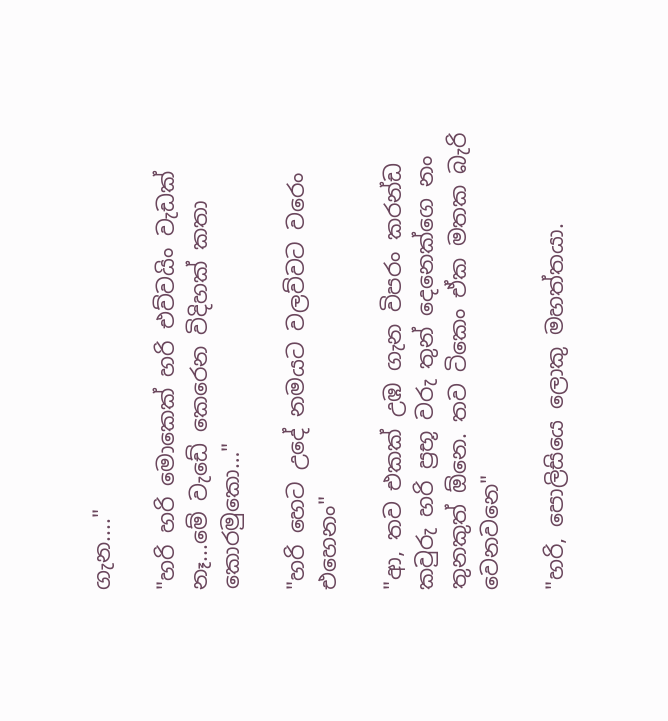ගැන...."

"හරි හරි මොකෙක් හරි එව්වයිං වැඩක් නෑ...මේ වැඩේ කෙරෙන විදිහක් කතා කොරමුකො…"

"හරි හෙට උදේ නමයට වලව්වට වරෙං එහෙනං"

"ආ, තව එකක් උඹ ගැන විපරං කරන්ඩ කවුරු හරි ප්‍රභූ වරු තුන් දෙනෙක්ගෙ නං තුනකුත් ඕනෙ. තව ටිකෙං ඒක මතක බැරි වෙනවනෙ"

"හරි, පොලිසියෙ ලොකු මහත්තයා.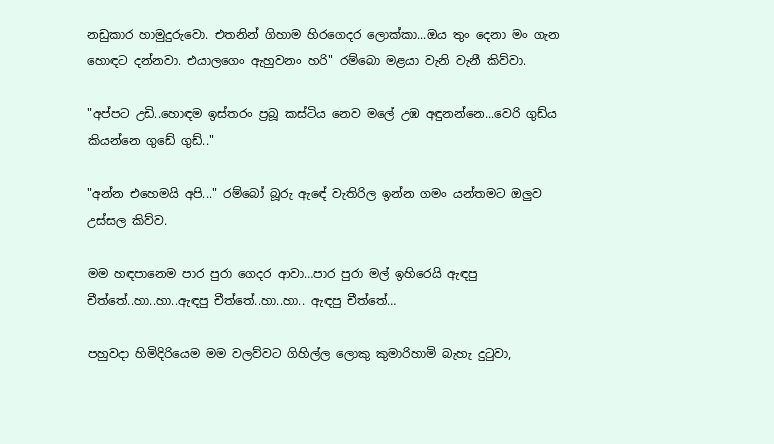නඩුකාර හාමුදුරුවො. එතනින් ගිහාම හිරගෙදර ලොක්කා...ඔය තුං දෙනා මං ගැන හොඳට දන්නවා. එයාලගෙං ඇහුවනං හරි" රම්බො මළයා වැනි වැනී කිව්වා.

"අප්පට උඩි..හොඳම ඉස්තරං ප්‍රබූ කස්ටිය නෙව මලේ උඹ අඳුනන්නෙ...වෙරි ගුඩ්ය කියන්නෙ ගුඩේ ගුඩ්.."

"අන්න එහෙමයි අපි..." රම්බෝ බූරු ඇඳේ වැතිරිල ඉන්න ගමං යන්තමට ඔලුව උස්සල කිව්ව.

මම හඳපානෙම පාර පුරා ගෙදර ආවා…පාර පුරා මල් ඉහිරෙයි ඇඳපු චීත්තේ..හා..හා..ඇඳපු චීත්තේ..හා..හා.. ඇඳපු චීත්තේ…

පහුවදා හිමිදිරියෙම මම වලව්වට ගිහිල්ල ලොකු කුමාරිහාමි බැහැ දුටුවා,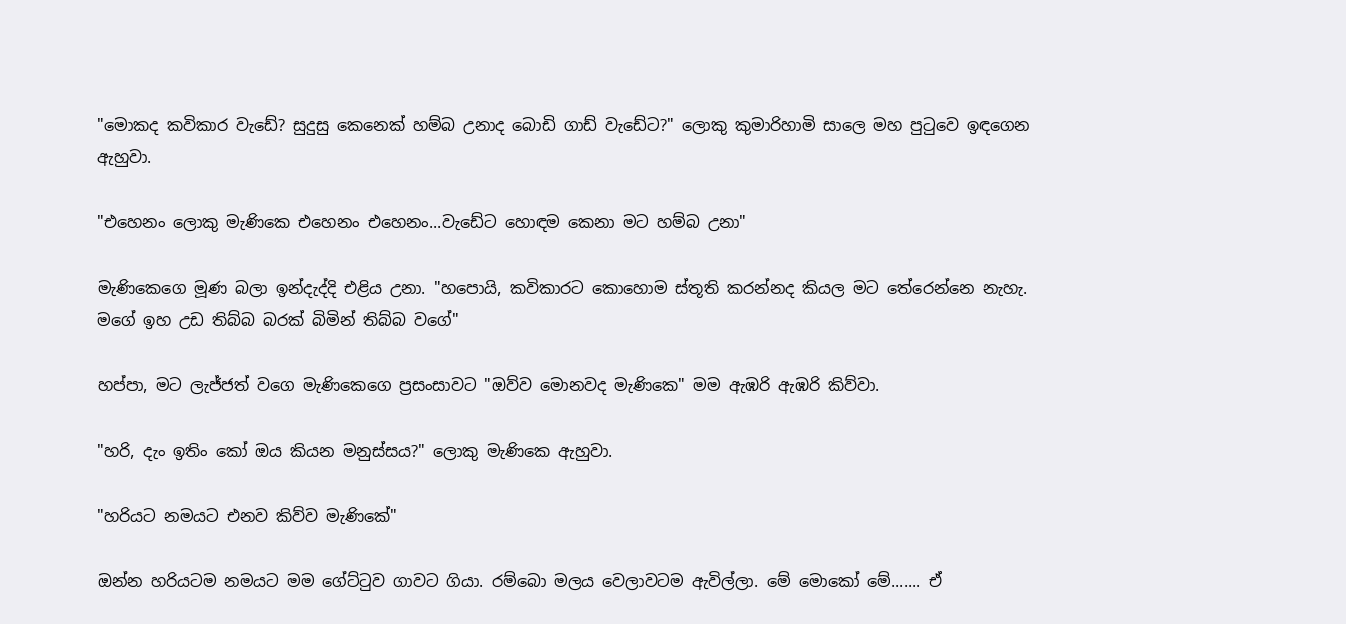"මොකද කවිකාර වැඩේ? සුදුසු කෙනෙක් හම්බ උනාද බොඩි ගාඩ් වැඩේට?" ලොකු කුමාරිහාමි සාලෙ මහ පුටුවෙ ඉඳගෙන ඇහුවා.

"එහෙනං ලොකු මැණිකෙ එහෙනං එහෙනං...වැඩේට හොඳම කෙනා මට හම්බ උනා"

මැණිකෙගෙ මූණ බලා ඉන්දැද්දි එළිය උනා. "හපොයි, කවිකාරට කොහොම ස්තූති කරන්නද කියල මට තේරෙන්නෙ නැහැ. මගේ ඉහ උඩ තිබ්බ බරක් බිමින් තිබ්බ වගේ"

හප්පා, මට ලැජ්ජත් වගෙ මැණිකෙගෙ ප්‍රසංසාවට "ඔව්ව මොනවද මැණිකෙ" මම ඇඹරි ඇඹරි කිව්වා.

"හරි, දැං ඉතිං කෝ ඔය කියන මනුස්සය?" ලොකු මැණිකෙ ඇහුවා.

"හරියට නමයට එනව කිව්ව මැණිකේ"

ඔන්න හරියටම නමයට මම ගේට්ටුව ගාවට ගියා. රම්බො මලය වෙලාවටම ඇවිල්ලා. මේ මොකෝ මේ....... ඒ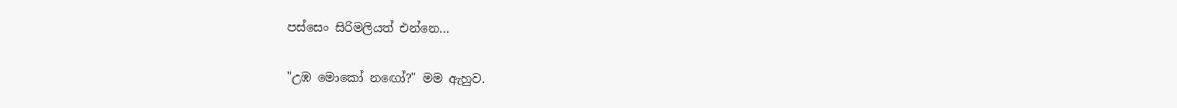පස්සෙං සිරිමලියත් එන්නෙ…

"උඹ මොකෝ නඟෝ?" මම ඇහුව.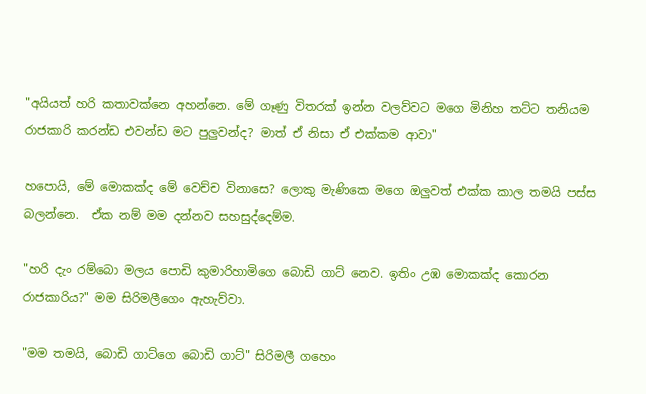"අයියත් හරි කතාවක්නෙ අහන්නෙ. මේ ගෑණු විතරක් ඉන්න වලව්වට මගෙ මිනිහ තට්ට තනියම රාජකාරි කරන්ඩ එවන්ඩ මට පුලුවන්ද? මාත් ඒ නිසා ඒ එක්කම ආවා"

හපොයි, මේ මොකක්ද මේ වෙච්ච විනාසෙ? ලොකු මැණිකෙ මගෙ ඔලුවත් එක්ක කාල තමයි පස්ස බලන්නෙ.  ඒක නම් මම දන්නව සහසුද්දෙම්ම.

"හරි දැං රම්බො මලය පොඩි කුමාරිහාමිගෙ බොඩි ගාට් නෙව. ඉතිං උඹ මොකක්ද කොරන රාජකාරිය?" මම සිරිමලීගෙං ඇහැව්වා.

"මම තමයි, බොඩි ගාට්ගෙ බොඩි ගාට්" සිරිමලී ගහෙං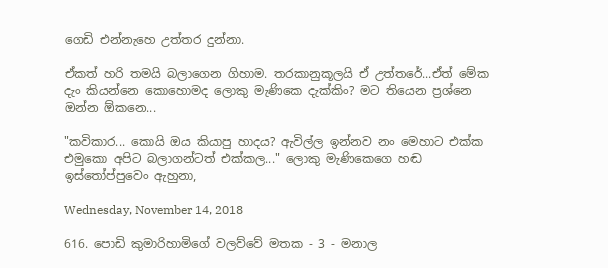ගෙඩි එන්නැහෙ උත්තර දුන්නා.

ඒකත් හරි තමයි බලාගෙන ගිහාම. තරකානුකූලයි ඒ උත්තරේ...ඒත් මේක දැං කියන්නෙ කොහොමද ලොකු මැණිකෙ දැක්කිං? මට තියෙන ප්‍රශ්නෙ ඔන්න ඕකනෙ...

"කවිකාර... කොයි ඔය කියාපු හාදය? ඇවිල්ල ඉන්නව නං මෙහාට එක්ක එමුකො අපිට බලාගන්ටත් එක්කල..." ලොකු මැණිකෙගෙ හඬ ඉස්තෝප්පුවෙං ඇහුනා,

Wednesday, November 14, 2018

616. පොඩි කුමාරිහාමිගේ වලව්වේ මතක - 3 - මනාල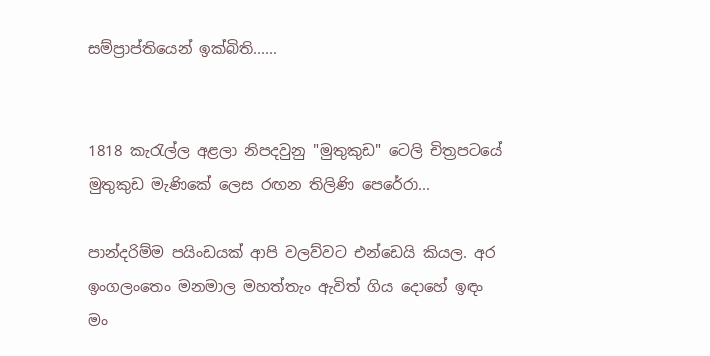සම්ප්‍රාප්තියෙන් ඉක්බිති......


1818 කැරැල්ල අළලා නිපදවුනු "මුතුකුඩ" ටෙලි චිත්‍රපටයේ
මුතුකුඩ මැණිකේ ලෙස රඟන තිලිණි පෙරේරා...

පාන්දරිම්ම පයිංඩයක් ආපි වලව්වට එන්ඩෙයි කියල. අර ඉංගලංතෙං මනමාල මහත්තැං ඇවිත් ගිය දොහේ ඉඳං මං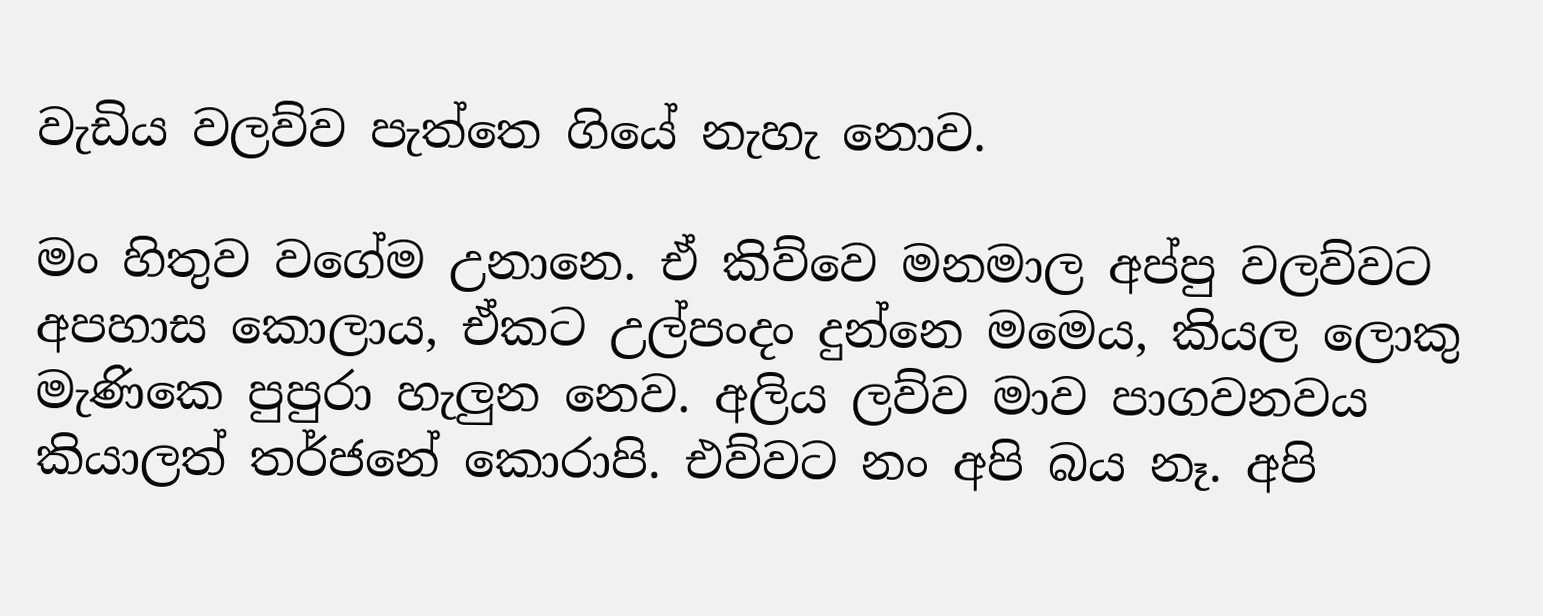වැඩිය වලව්ව පැත්තෙ ගියේ නැහැ නොව.

මං හිතුව වගේම උනානෙ. ඒ කිව්වෙ මනමාල අප්පු වලව්වට අපහාස කොලාය, ඒකට උල්පංදං දුන්නෙ මමෙය, කියල ලොකු මැණිකෙ පුපුරා හැලුන නෙව. අලිය ලව්ව මාව පාගවනවය කියාලත් තර්ජනේ කොරාපි. එව්වට නං අපි බය නෑ. අපි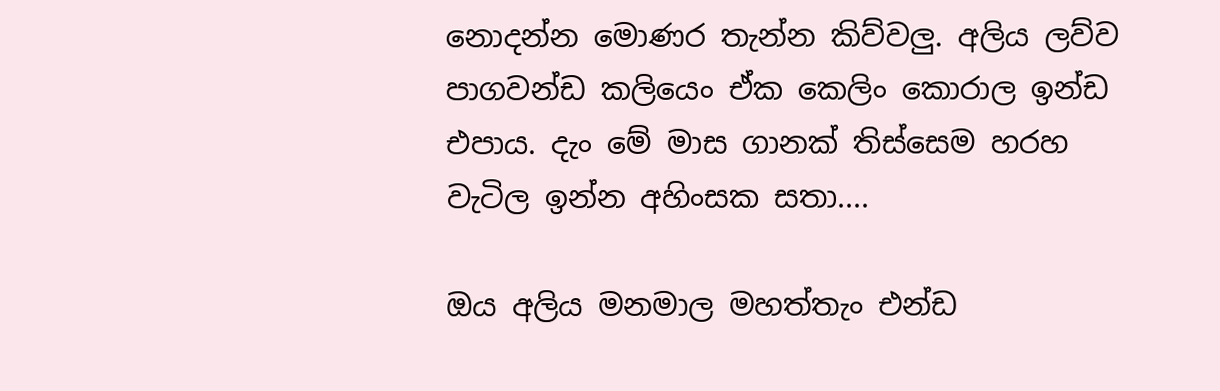නොදන්න මොණර තැන්න කිව්වලු. අලිය ලව්ව පාගවන්ඩ කලියෙං ඒක කෙලිං කොරාල ඉන්ඩ එපාය. දැං මේ මාස ගානක් තිස්සෙම හරහ වැටිල ඉන්න අහිංසක සතා....

ඔය අලිය මනමාල මහත්තැං එන්ඩ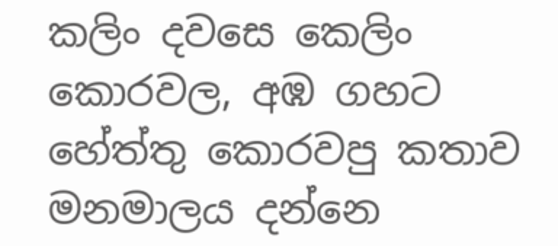කලිං දවසෙ කෙලිං කොරවල, අඹ ගහට හේත්තු කොරවපු කතාව මනමාලය දන්නෙ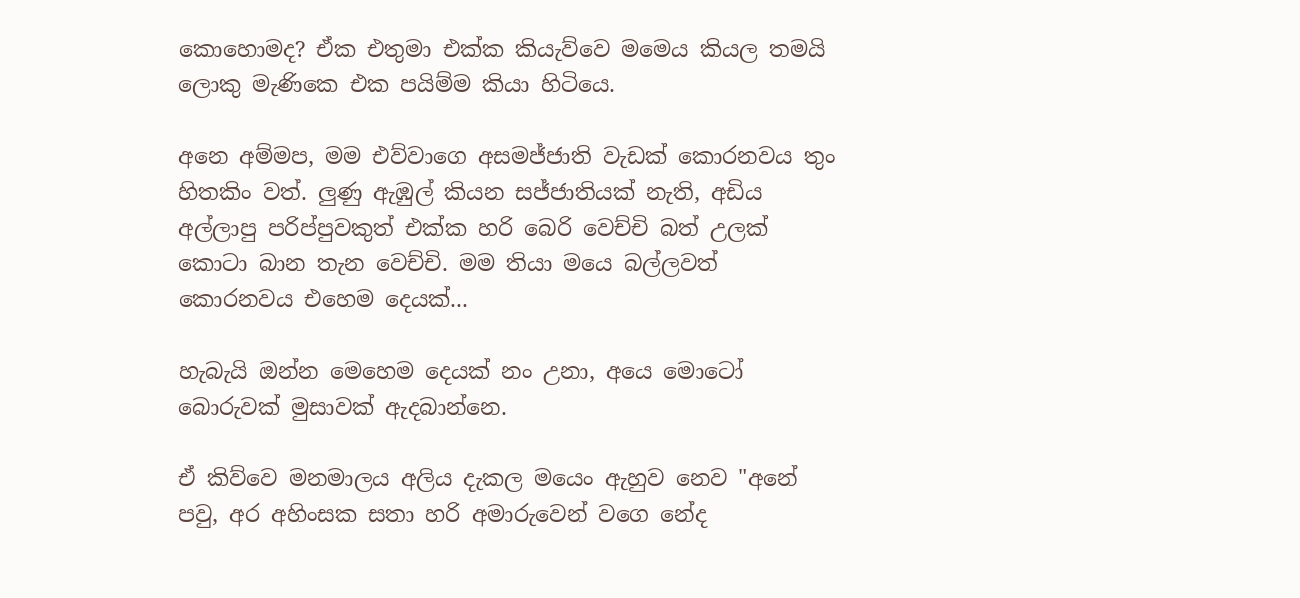කොහොමද? ඒක එතුමා එක්ක කියැව්වෙ මමෙය කියල තමයි ලොකු මැණිකෙ එක පයිම්ම කියා හිටියෙ.

අනෙ අම්මප, මම එව්වාගෙ අසමජ්ජාති වැඩක් කොරනවය තුං හිතකිං වත්. ලුණු ඇඹුල් කියන සජ්ජාතියක් නැති, අඩිය අල්ලාපු පරිප්පුවකුත් එක්ක හරි බෙරි වෙච්චි බත් උලක් කොටා බාන තැන වෙච්චි. මම තියා මයෙ බල්ලවත් කොරනවය එහෙම දෙයක්...

හැබැයි ඔන්න මෙහෙම දෙයක් නං උනා, අයෙ මොටෝ බොරුවක් මුසාවක් ඇදබාන්නෙ.

ඒ කිව්වෙ මනමාලය අලිය දැකල මයෙං ඇහුව නෙව "අනේ පවු, අර අහිංසක සතා හරි අමාරුවෙන් වගෙ නේද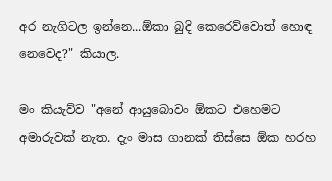අර නැගිටල ඉන්නෙ...ඕකා බුදි කෙරෙව්වොත් හොඳ නෙවෙද?" කියාල.

මං කියැව්ව "අනේ ආයුබොවං ඕකට එහෙමට අමාරුවක් නැත. දැං මාස ගානක් තිස්සෙ ඕක හරහ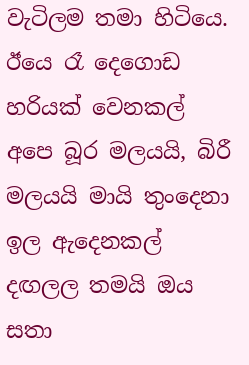වැටිලම තමා හිටියෙ. ඊයෙ රෑ දෙගොඩ හරියක් වෙනකල් අපෙ බූර මලයයි, බිරී මලයයි මායි තුංදෙනා ඉල ඇදෙනකල් දඟලල තමයි ඔය සතා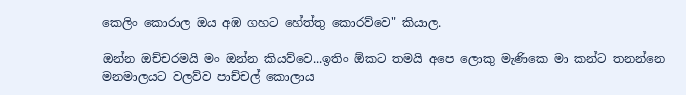කෙලිං කොරාල ඔය අඹ ගහට හේත්තු කොරව්වෙ" කියාල.

ඔන්න ඔච්චරමයි මං ඔන්න කියව්වෙ...ඉතිං ඕකට තමයි අපෙ ලොකු මැණිකෙ මා කන්ට තනන්නෙ මනමාලයට වලව්ව පාච්චල් කොලාය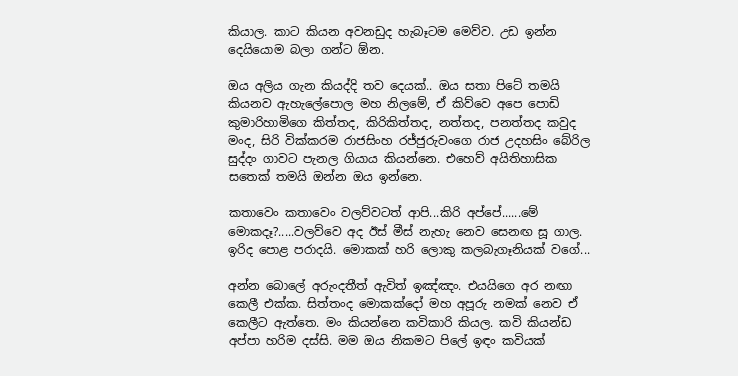කියාල. කාට කියන අවනඩුද හැබෑටම මෙව්ව. උඩ ඉන්න දෙයියොම බලා ගන්ට ඕන.

ඔය අලිය ගැන කියද්දි තව දෙයක්.. ඔය සතා පිටේ තමයි කියනව ඇහැලේපොල මහ නිලමේ, ඒ කිව්වෙ අපෙ පොඩි කුමාරිහාමිගෙ කිත්තද, කිරිකිත්තද, නත්තද, පනත්තද කවුද මංද, සිරි වික්කරම රාජසිංහ රජ්ජුරුවංගෙ රාජ උදහසිං බේරිල සුද්දං ගාවට පැනල ගියාය කියන්නෙ. එහෙව් අයිතිහාසික සතෙක් තමයි ඔන්න ඔය ඉන්නෙ.

කතාවෙං කතාවෙං වලව්වටත් ආපි...කිරි අප්පේ......මේ මොකදෑ?.....වලව්වෙ අද ඊස් මීස් නැහැ නෙව සෙනඟ සූ ගාල. ඉරිද පොළ පරාදයි. මොකක් හරි ලොකු කලබැගෑනියක් වගේ...

අන්න බොලේ අරුංදතීත් ඇවිත් ඉඤ්ඤං. එයයිගෙ අර නඟා කෙලී එක්ක. සිත්තංද මොකක්දෝ මහ අපූරු නමක් නෙව ඒ කෙලීට ඇත්තෙ. මං කියන්නෙ කවිකාරි කියල. කවි කියන්ඩ අප්පා හරිම දස්සි. මම ඔය නිකමට පිලේ ඉඳං කවියක්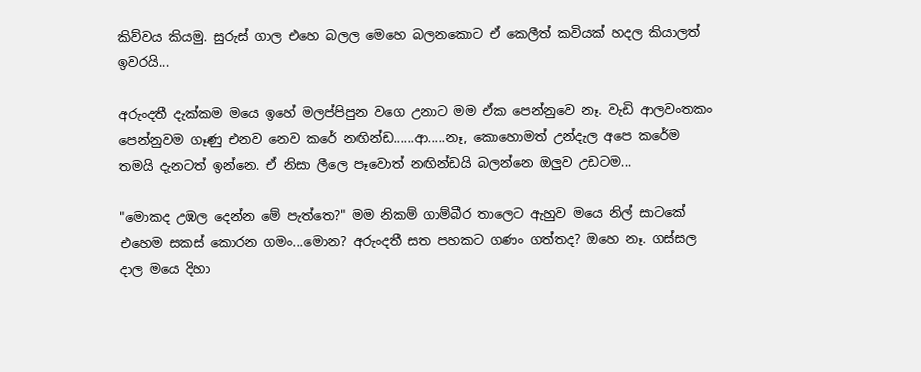කිව්වය කියමු. සුරුස් ගාල එහෙ බලල මෙහෙ බලනකොට ඒ කෙලීත් කවියක් හදල කියාලත් ඉවරයි...

අරුංදතී දැක්කම මයෙ ඉහේ මලප්පිපුන වගෙ උනාට මම ඒක පෙන්නුවෙ නෑ. වැඩි ආලවංතකං පෙන්නුවම ගෑණු එනව නෙව කරේ නඟින්ඩ......ආ.....නෑ, කොහොමත් උන්දැල අපෙ කරේම තමයි දැනටත් ඉන්නෙ. ඒ නිසා ලීලෙ පෑවොත් නඟින්ඩයි බලන්නෙ ඔලුව උඩටම...

"මොකද උඹල දෙන්න මේ පැත්තෙ?" මම නිකම් ගාම්බීර තාලෙට ඇහුව මයෙ නිල් සාටකේ එහෙම සකස් කොරන ගමං...මොන? අරුංදතී සත පහකට ගණං ගත්තද? ඔහෙ නෑ. ගස්සල දාල මයෙ දිහා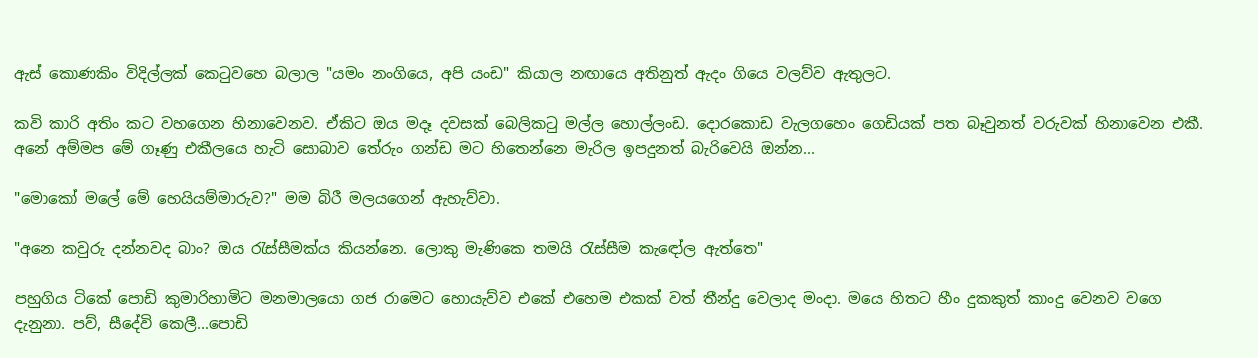ඇස් කොණකිං විදිල්ලක් කෙටුවහෙ බලාල "යමං නංගියෙ, අපි යංඩ" කියාල නඟායෙ අතිනුත් ඇදං ගියෙ වලව්ව ඇතුලට.

කවි කාරි අතිං කට වහගෙන හිනාවෙනව. ඒකිට ඔය මදෑ දවසක් බෙලිකටු මල්ල හොල්ලංඩ. දොරකොඩ වැලගහෙං ගෙඩියක් පත බෑවුනත් වරුවක් හිනාවෙන එකී. අනේ අම්මප මේ ගෑණු එකීලයෙ හැටි සොබාව තේරුං ගන්ඩ මට හිතෙන්නෙ මැරිල ඉපදුනත් බැරිවෙයි ඔන්න...

"මොකෝ මලේ මේ හෙයියම්මාරුව?" මම බිරී මලයගෙන් ඇහැව්වා.

"අනෙ කවුරු දන්නවද බාං? ඔය රැස්සීමක්ය කියන්නෙ. ලොකු මැණිකෙ තමයි රැස්සීම කැඳෝල ඇත්තෙ"

පහුගිය ටිකේ පොඩි කුමාරිහාමිට මනමාලයො ගජ රාමෙට හොයැව්ව එකේ එහෙම එකක් වත් තීන්දු වෙලාද මංදා. මයෙ හිතට හීං දුකකුත් කාංදු වෙනව වගෙ දැනුනා. පව්, සීදේවි කෙලී...පොඩි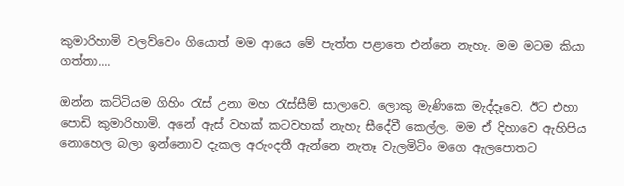කුමාරිහාමි වලව්වෙං ගියොත් මම ආයෙ මේ පැත්ත පළාතෙ එන්නෙ නැහැ. මම මටම කියා ගත්තා....

ඔන්න කට්ටියම ගිහිං රැස් උනා මහ රැස්සීම් සාලාවෙ. ලොකු මැණිකෙ මැද්දෑවෙ. ඊට එහා පොඩි කුමාරිහාමි. අනේ ඇස් වහක් කටවහක් නැහැ සීදේවී කෙල්ල. මම ඒ දිහාවෙ ඇහිපිය නොහෙල බලා ඉන්නොව දැකල අරුංදතී ඇන්නෙ නැතෑ වැලමිටිං මගෙ ඇලපොතට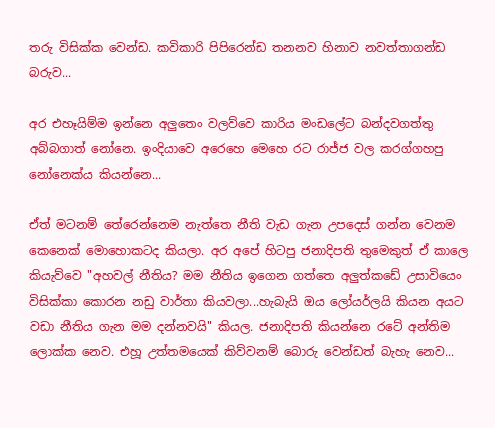තරු විසික්ක වෙන්ඩ. කවිකාරි පිපිරෙන්ඩ තනනව හිනාව නවත්තාගන්ඩ බරුව...

අර එහෑයිම්ම ඉන්නෙ අලුතෙං වලව්වෙ කාරිය මංඩලේට බන්දවගත්තු අබ්බගාත් නෝනෙ. ඉංදියාවෙ අරෙහෙ මෙහෙ රට රාජ්ජ වල කරග්ගහපු නෝනෙක්ය කියන්නෙ...

ඒත් මටනම් තේරෙන්නෙම නැත්තෙ නීති වැඩ ගැන උපදෙස් ගන්න වෙනම කෙනෙක් මොහොකටද කියලා. අර අපේ හිටපු ජනාදිපති තුමෙකුත් ඒ කාලෙ කියැව්වෙ "අහවල් නීතිය? මම නීතිය ඉගෙන ගත්තෙ අලුත්කඩේ උසාවියෙං විසික්කා කොරන නඩු වාර්තා කියවලා...හැබැයි ඔය ලෝයර්ලයි කියන අයට වඩා නීතිය ගැන මම දන්නවයි" කියල. ජනාදිපති කියන්නෙ රටේ අන්තිම ලොක්ක නෙව. එහූ උත්තමයෙක් කිව්වනම් බොරු වෙන්ඩත් බැහැ නෙව...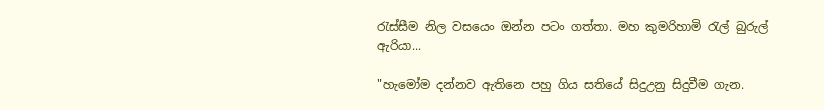රැස්සීම නිල වසයෙං ඔන්න පටං ගත්තා. මහ කුමරිහාමි රැල් බුරුල් ඇරියා...

"හැමෝම දන්නව ඇතිනෙ පහු ගිය සතියේ සිදුඋනු සිදුවීම ගැන.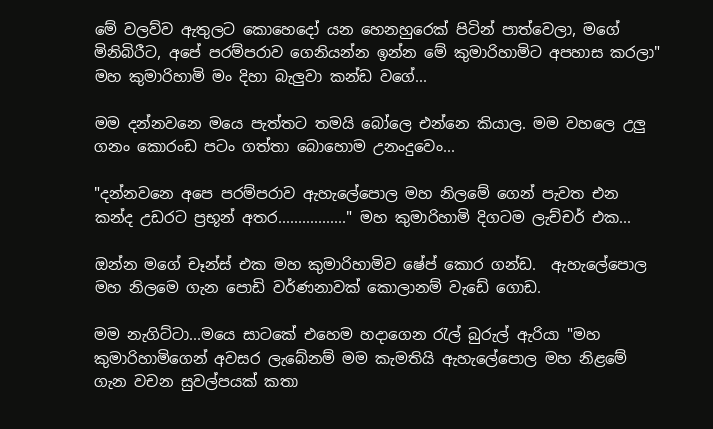මේ වලව්ව ඇතුලට කොහෙදෝ යන හෙනහුරෙක් පිටින් පාත්වෙලා, මගේ මිනිබිරීට, අපේ පරම්පරාව ගෙනියන්න ඉන්න මේ කුමාරිහාමිට අපහාස කරලා" මහ කුමාරිහාමි මං දිහා බැලුවා කන්ඩ වගේ...

මම දන්නවනෙ මයෙ පැත්තට තමයි බෝලෙ එන්නෙ කියාල. මම වහලෙ උලු ගනං කොරංඩ පටං ගත්තා බොහොම උනංදුවෙං...

"දන්නවනෙ අපෙ පරම්පරාව ඇහැලේපොල මහ නිලමේ ගෙන් පැවත එන කන්ද උඩරට ප්‍රභූන් අතර................." මහ කුමාරිහාමි දිගටම ලැච්චර් එක...

ඔන්න මගේ චෑන්ස් එක මහ කුමාරිහාමිව ෂේප් කොර ගන්ඩ.  ඇහැලේපොල මහ නිලමෙ ගැන පොඩි වර්ණනාවක් කොලානම් වැඩේ ගොඩ.

මම නැගිට්ටා...මයෙ සාටකේ එහෙම හදාගෙන රැල් බුරුල් ඇරියා "මහ කුමාරිහාමිගෙන් අවසර ලැබේනම් මම කැමතියි ඇහැලේපොල මහ නිළමේ ගැන වචන සුවල්පයක් කතා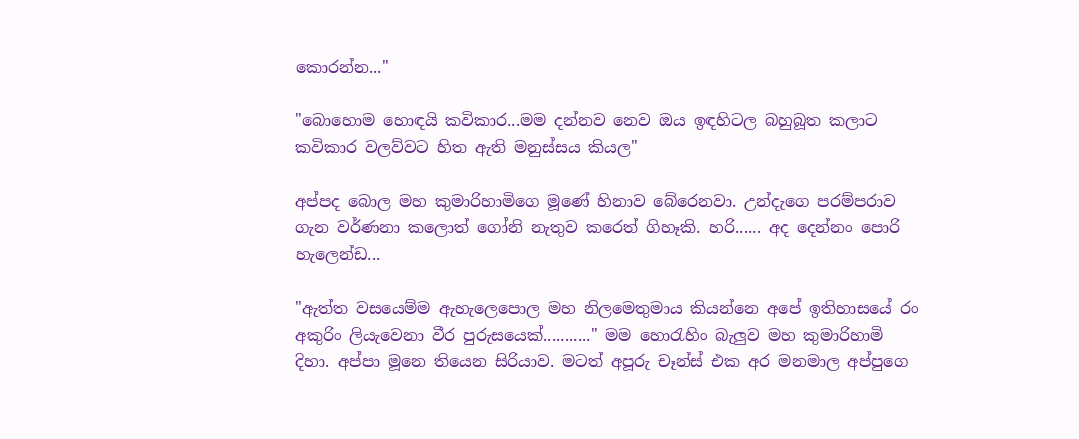කොරන්න..."

"බොහොම හොඳයි කවිකාර...මම දන්නව නෙව ඔය ඉඳහිටල බහුබූත කලාට කවිකාර වලව්වට හිත ඇති මනුස්සය කියල"

අප්පද බොල මහ කුමාරිහාමිගෙ මූණේ හිනාව බේරෙනවා. උන්දැගෙ පරම්පරාව ගැන වර්ණනා කලොත් ගෝනි නැතුව කරෙත් ගිහෑකි. හරි...... අද දෙන්නං පොරි හැලෙන්ඩ...

"ඇත්ත වසයෙම්ම ඇහැලෙපොල මහ නිලමෙතුමාය කියන්නෙ අපේ ඉතිහාසයේ රං අකුරිං ලියැවෙනා වීර පුරුසයෙක්..........." මම හොරැහිං බැලුව මහ කුමාරිහාමි දිහා. අප්පා මූනෙ තියෙන සිරියාව. මටත් අපූරු චෑන්ස් එක අර මනමාල අප්පුගෙ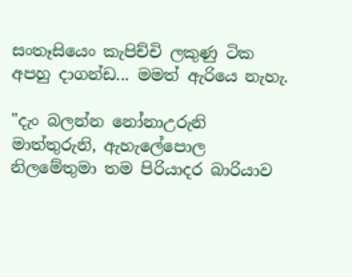සංතෑසියෙං කැපිච්චි ලකුණු ටික අපහු දාගන්ඩ... මමත් ඇරියෙ නැහැ.

"දැං බලන්න නෝනාඋරුනි මාත්තුරුනි, ඇහැලේපොල නිලමේතුමා තම පිරියාදර බාරියාව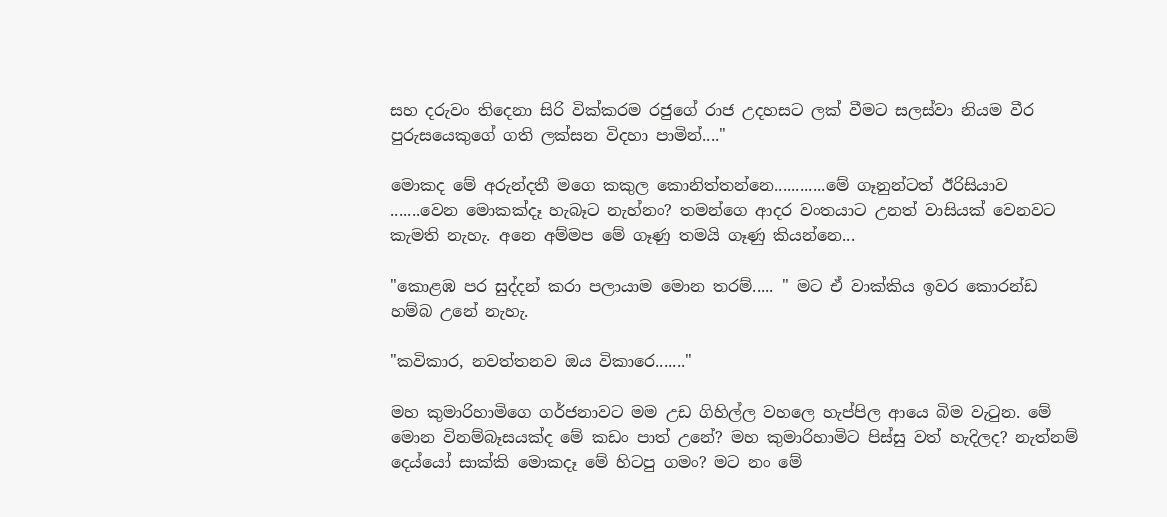සහ දරුවං තිදෙනා සිරි වික්කරම රජුගේ රාජ උදහසට ලක් වීමට සලස්වා නියම වීර පුරුසයෙකුගේ ගති ලක්සන විදහා පාමින්...."

මොකද මේ අරුන්දතී මගෙ කකුල කොනිත්තන්නෙ............මේ ගෑනුන්ටත් ඊරිසියාව .......වෙන මොකක්දෑ හැබෑට නැහ්නං? තමන්ගෙ ආදර වංතයාට උනත් වාසියක් වෙනවට කැමති නැහැ. අනෙ අම්මප මේ ගෑණු තමයි ගෑණු කියන්නෙ...

"කොළඹ පර සුද්දන් කරා පලායාම මොන තරම්..... " මට ඒ වාක්කිය ඉවර කොරන්ඩ හම්බ උනේ නැහැ.

"කවිකාර, නවත්තනව ඔය විකාරෙ......."

මහ කුමාරිහාමිගෙ ගර්ජනාවට මම උඩ ගිහිල්ල වහලෙ හැප්පිල ආයෙ බිම වැටුන. මේ මොන විනම්බෑසයක්ද මේ කඩං පාත් උනේ? මහ කුමාරිහාමිට පිස්සු වත් හැදිලද? නැත්නම් දෙය්යෝ සාක්කි මොකදෑ මේ හිටපු ගමං? මට නං මේ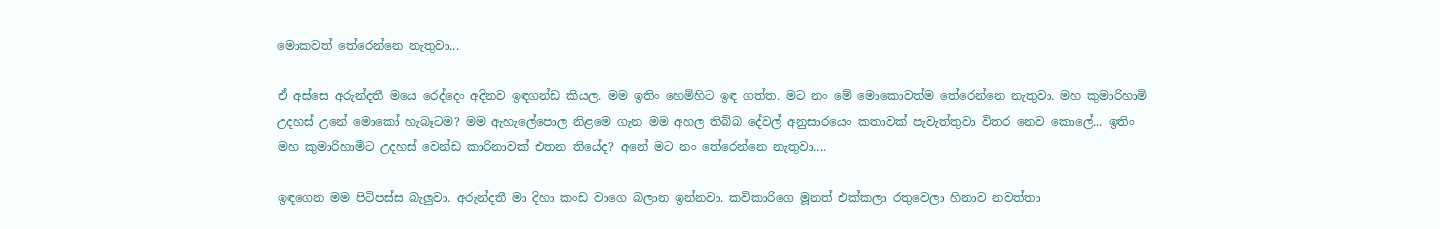මොකවත් තේරෙන්නෙ නැතුවා...

ඒ අස්සෙ අරුන්දතී මයෙ රෙද්දෙං අදිනව ඉඳගන්ඩ කියල. මම ඉතිං හෙමිහිට ඉඳ ගත්ත. මට නං මේ මොකොවත්ම තේරෙන්නෙ නැතුවා. මහ කුමාරිහාමි උදහස් උනේ මොකෝ හැබෑටම? මම ඇහැලේපොල නිළමෙ ගැන මම අහල තිබ්බ දේවල් අනුසාරයෙං කතාවක් පැවැත්තුවා විතර නෙව කොලේ... ඉතිං මහ කුමාරිහාමිට උදහස් වෙන්ඩ කාරිනාවක් එතන තියේද? අනේ මට නං තේරෙන්නෙ නැතුවා....

ඉඳගෙන මම පිටිපස්ස බැලුවා. අරුන්දතී මා දිහා කංඩ වාගෙ බලාන ඉන්නවා. කවිකාරිගෙ මූනත් එක්කලා රතුවෙලා හිනාව නවත්තා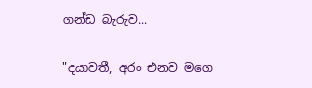ගන්ඩ බැරුව...

"දයාවතී, අරං එනව මගෙ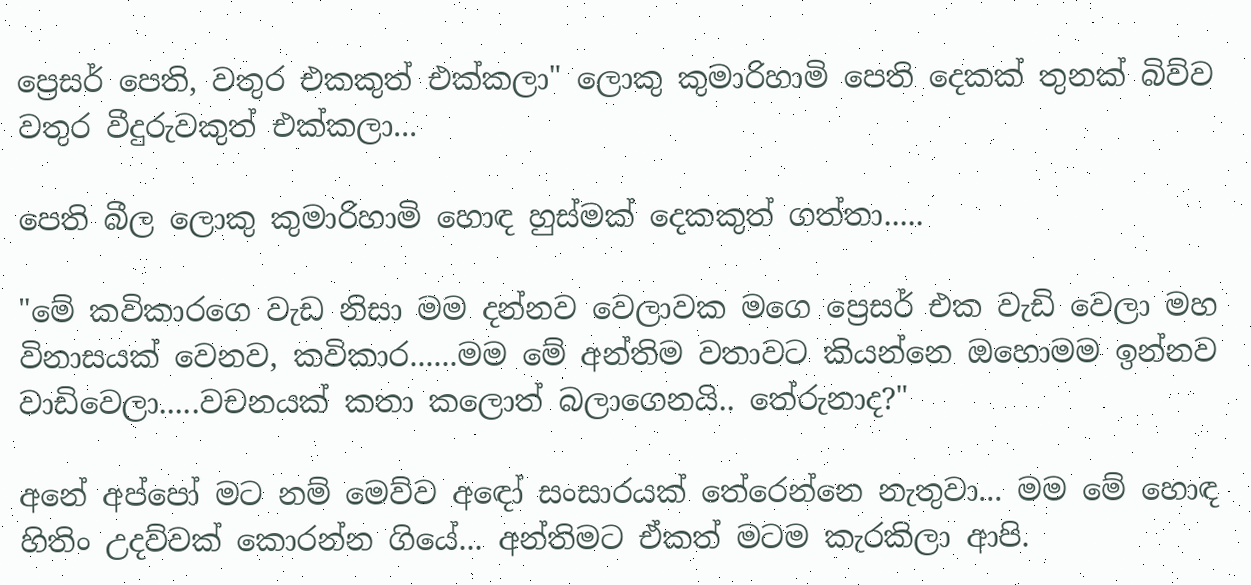ප්‍රෙසර් පෙති, වතුර එකකුත් එක්කලා" ලොකු කුමාරිහාමි පෙති දෙකක් තුනක් බිව්ව වතුර වීදුරුවකුත් එක්කලා...

පෙති බීල ලොකු කුමාරිහාමි හොඳ හුස්මක් දෙකකුත් ගත්තා.....

"මේ කවිකාරගෙ වැඩ නිසා මම දන්නව වෙලාවක මගෙ ප්‍රෙසර් එක වැඩි වෙලා මහ විනාසයක් වෙනව, කවිකාර......මම මේ අන්තිම වතාවට කියන්නෙ ඔහොමම ඉන්නව වාඩිවෙලා.....වචනයක් කතා කලොත් බලාගෙනයි.. තේරුනාද?"

අනේ අප්පෝ මට නම් මෙව්ව අඳෝ සංසාරයක් තේරෙන්නෙ නැතුවා... මම මේ හොඳ හිතිං උදව්වක් කොරන්න ගියේ... අන්තිමට ඒකත් මටම කැරකිලා ආපි.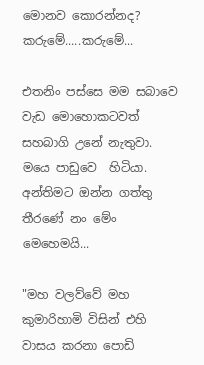මොනව කොරන්නද? කරුමේ.....කරුමේ...

එතනිං පස්සෙ මම සබාවෙ වැඩ මොහොකටවත් සහබාගි උනේ නැතුවා. මයෙ පාඩුවෙ  හිටියා. අන්තිමට ඔන්න ගත්තු තීරණේ නං මේං මෙහෙමයි...

"මහ වලව්වේ මහ කුමාරිහාමි විසින් එහි වාසය කරනා පොඩි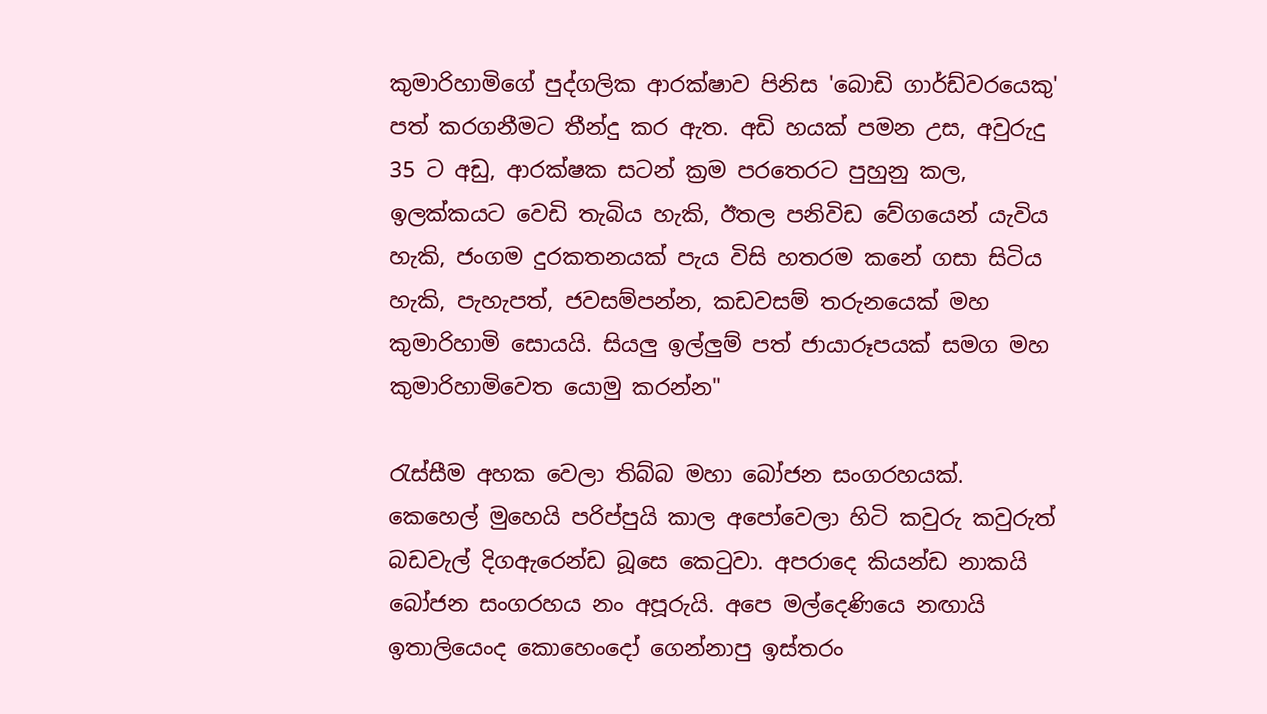කුමාරිහාමිගේ පුද්ගලික ආරක්ෂාව පිනිස 'බොඩි ගාර්ඩ්වරයෙකු' පත් කරගනීමට තීන්දු කර ඇත. අඩි හයක් පමන උස, අවුරුදු 35 ට අඩු, ආරක්ෂක සටන් ක්‍රම පරතෙරට පුහුනු කල, ඉලක්කයට වෙඩි තැබිය හැකි, ඊතල පනිවිඩ වේගයෙන් යැවිය හැකි, ජංගම දුරකතනයක් පැය විසි හතරම කනේ ගසා සිටිය හැකි, පැහැපත්, ජවසම්පන්න, කඩවසම් තරුනයෙක් මහ කුමාරිහාමි සොයයි. සියලු ඉල්ලුම් පත් ජායාරූපයක් සමග මහ කුමාරිහාමිවෙත යොමු කරන්න"

රැස්සීම අහක වෙලා තිබ්බ මහා බෝජන සංගරහයක්. කෙහෙල් මුහෙයි පරිප්පුයි කාල අපෝවෙලා හිටි කවුරු කවුරුත් බඩවැල් දිගඇරෙන්ඩ බූසෙ කෙටුවා. අපරාදෙ කියන්ඩ නාකයි බෝජන සංගරහය නං අපූරුයි. අපෙ මල්දෙණියෙ නඟායි ඉතාලියෙංද කොහෙංදෝ ගෙන්නාපු ඉස්තරං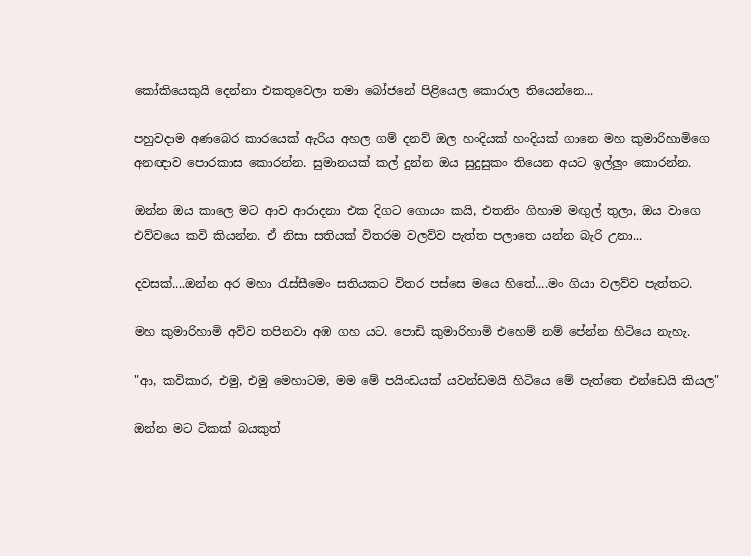කෝකියෙකුයි දෙන්නා එකතුවෙලා තමා බෝජනේ පිළියෙල කොරාල තියෙන්නෙ...

පහුවදාම අණබෙර කාරයෙක් ඇරිය අහල ගම් දනව් ඔල හංදියක් හංදියක් ගානෙ මහ කුමාරිහාමිගෙ අනඥාව පොරකාස කොරන්න. සුමානයක් කල් දුන්න ඔය සුදුසුකං තියෙන අයට ඉල්ලුං කොරන්න.

ඔන්න ඔය කාලෙ මට ආව ආරාදනා එක දිගට ගොයං කයි, එතනිං ගිහාම මඟුල් තුලා, ඔය වාගෙ එව්වයෙ කවි කියන්න. ඒ නිසා සතියක් විතරම වලව්ව පැත්ත පලාතෙ යන්න බැරි උනා...

දවසක්....ඔන්න අර මහා රැස්සීමෙං සතියකට විතර පස්සෙ මයෙ හිතේ....මං ගියා වලව්ව පැත්තට.

මහ කුමාරිහාමි අව්ව තපිනවා අඹ ගහ යට. පොඩි කුමාරිහාමි එහෙම් නම් පේන්න හිටියෙ නැහැ.

"ආ, කවිකාර, එමු, එමු මෙහාටම, මම මේ පයිංඩයක් යවන්ඩමයි හිටියෙ මේ පැත්තෙ එන්ඩෙයි කියල"

ඔන්න මට ටිකක් බයකුත්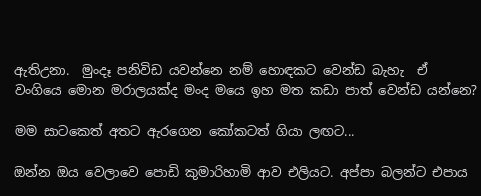ඇතිඋනා.  මුංදෑ පනිවිඩ යවන්නෙ නම් හොඳකට වෙන්ඩ බැහැ  ඒ වංගියෙ මොන මරාලයක්ද මංද මයෙ ඉහ මත කඩා පාත් වෙන්ඩ යන්නෙ?

මම සාටකෙත් අතට ඇරගෙන කෝකටත් ගියා ලඟට...

ඔන්න ඔය වෙලාවෙ පොඩි කුමාරිහාමි ආව එලියට. අප්පා බලන්ට එපාය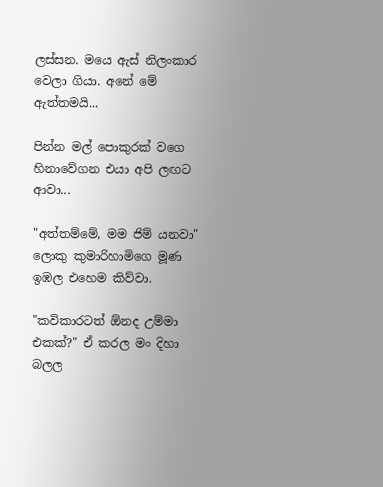ලස්සන. මයෙ ඇස් නිලංකාර වෙලා ගියා. අනේ මේ ඇත්තමයි...

පින්න මල් පොකුරක් වගෙ හිනාවේගන එයා අපි ලඟට ආවා...

"අත්තම්මේ, මම ජිම් යනවා" ලොකු කුමාරිහාමිගෙ මූණ ඉඹල එහෙම කිව්වා.

"කවිකාරටත් ඕනද උම්මා එකක්?" ඒ කරල මං දිහා බලල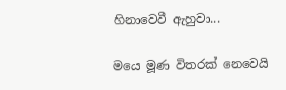හිනාවෙවී ඇහුවා...

මයෙ මූණ විතරක් නෙවෙයි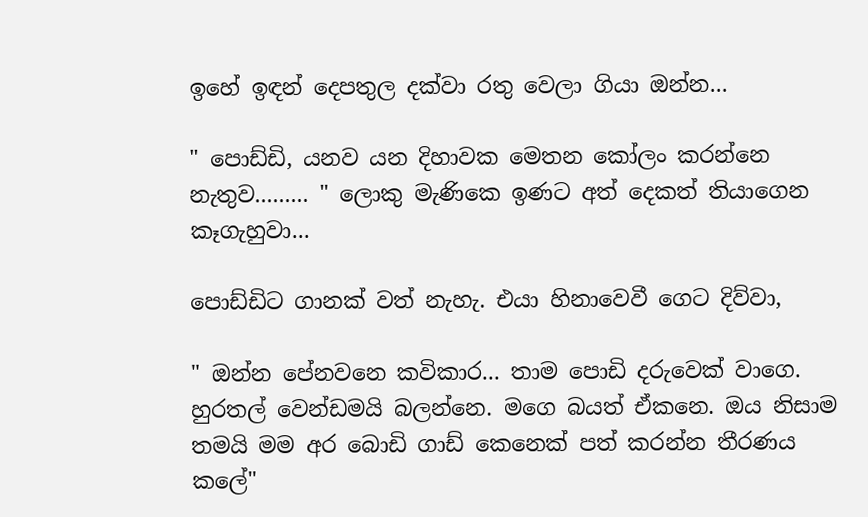ඉහේ ඉඳන් දෙපතුල දක්වා රතු වෙලා ගියා ඔන්න...

" පොඩ්ඩි, යනව යන දිහාවක මෙතන කෝලං කරන්නෙ නැතුව......... " ලොකු මැණිකෙ ඉණට අත් දෙකත් තියාගෙන කෑගැහුවා...

පොඩ්ඩිට ගානක් වත් නැහැ. එයා හිනාවෙවී ගෙට දිව්වා,

" ඔන්න පේනවනෙ කවිකාර... තාම පොඩි දරුවෙක් වාගෙ. හුරතල් වෙන්ඩමයි බලන්නෙ. මගෙ බයත් ඒකනෙ. ඔය නිසාම තමයි මම අර බොඩි ගාඩ් කෙනෙක් පත් කරන්න තීරණය කලේ"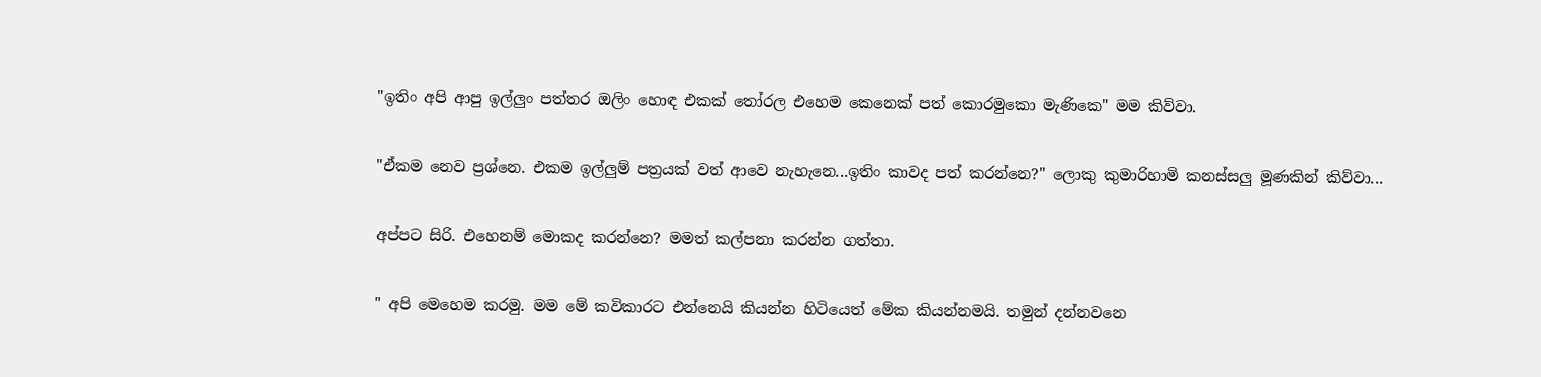"ඉතිං අපි ආපු ඉල්ලුං පත්තර ඔලිං හොඳ එකක් තෝරල එහෙම කෙනෙක් පත් කොරමුකො මැණිකෙ" මම කිව්වා.

"ඒකම නෙව ප්‍රශ්නෙ. එකම ඉල්ලුම් පත්‍රයක් වත් ආවෙ නැහැනෙ...ඉතිං කාවද පත් කරන්නෙ?" ලොකු කුමාරිහාමි කනස්සලු මූණකින් කිව්වා...

අප්පට සිරි. එහෙනම් මොකද කරන්නෙ? මමත් කල්පනා කරන්න ගත්තා.

" අපි මෙහෙම කරමු. මම මේ කවිකාරට එන්නෙයි කියන්න හිටියෙත් මේක කියන්නමයි. තමුන් දන්නවනෙ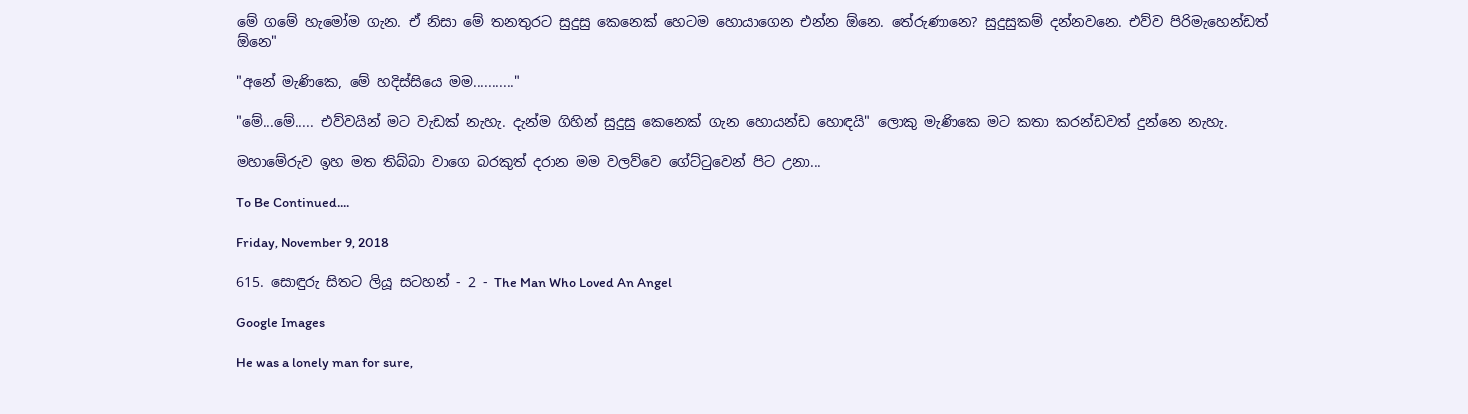මේ ගමේ හැමෝම ගැන. ඒ නිසා මේ තනතුරට සුදුසු කෙනෙක් හෙටම හොයාගෙන එන්න ඕනෙ. තේරුණානෙ? සුදුසුකම් දන්නවනෙ. එව්ව පිරිමැහෙන්ඩත් ඕනෙ"

"අනේ මැණිකෙ, මේ හදිස්සියෙ මම..........."

"මේ...මේ..... එව්වයින් මට වැඩක් නැහැ. දැන්ම ගිහින් සුදුසු කෙනෙක් ගැන හොයන්ඩ හොඳයි" ලොකු මැණිකෙ මට කතා කරන්ඩවත් දුන්නෙ නැහැ.

මහාමේරුව ඉහ මත තිබ්බා වාගෙ බරකුත් දරාන මම වලව්වෙ ගේට්ටුවෙන් පිට උනා...

To Be Continued....

Friday, November 9, 2018

615. සොඳුරු සිතට ලියූ සටහන් - 2 - The Man Who Loved An Angel

Google Images

He was a lonely man for sure,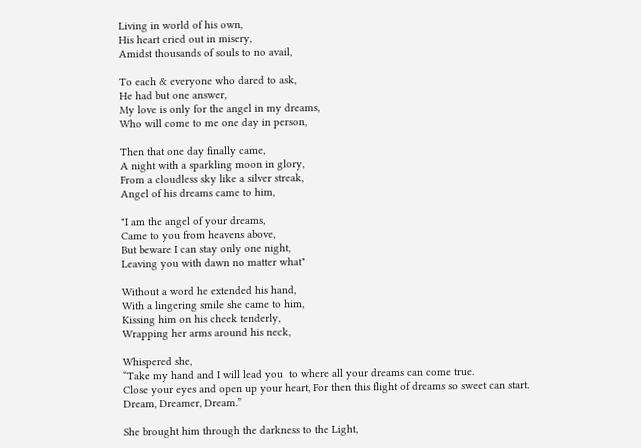Living in world of his own,
His heart cried out in misery,
Amidst thousands of souls to no avail,

To each & everyone who dared to ask,
He had but one answer,
My love is only for the angel in my dreams,
Who will come to me one day in person,

Then that one day finally came,
A night with a sparkling moon in glory,
From a cloudless sky like a silver streak,
Angel of his dreams came to him,

"I am the angel of your dreams,
Came to you from heavens above,
But beware I can stay only one night,
Leaving you with dawn no matter what"

Without a word he extended his hand,
With a lingering smile she came to him,
Kissing him on his cheek tenderly,
Wrapping her arms around his neck,

Whispered she,
“Take my hand and I will lead you  to where all your dreams can come true.
Close your eyes and open up your heart, For then this flight of dreams so sweet can start.
Dream, Dreamer, Dream.”

She brought him through the darkness to the Light,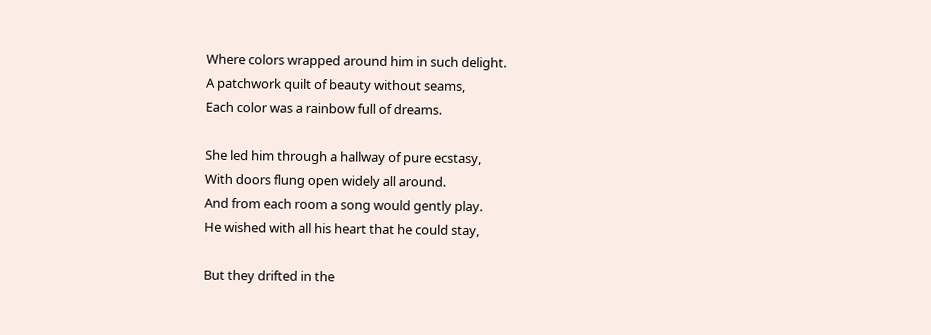Where colors wrapped around him in such delight.
A patchwork quilt of beauty without seams,
Each color was a rainbow full of dreams.

She led him through a hallway of pure ecstasy,
With doors flung open widely all around.
And from each room a song would gently play.
He wished with all his heart that he could stay,

But they drifted in the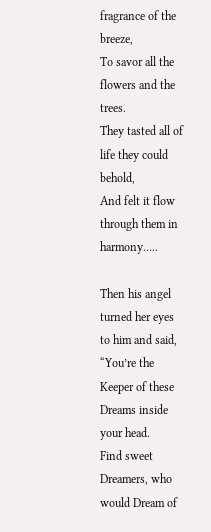fragrance of the breeze,
To savor all the flowers and the trees.
They tasted all of life they could behold,
And felt it flow through them in harmony…..

Then his angel turned her eyes to him and said,
“You’re the Keeper of these Dreams inside your head.
Find sweet Dreamers, who would Dream of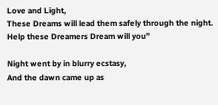Love and Light,
These Dreams will lead them safely through the night.
Help these Dreamers Dream will you”

Night went by in blurry ecstasy,
And the dawn came up as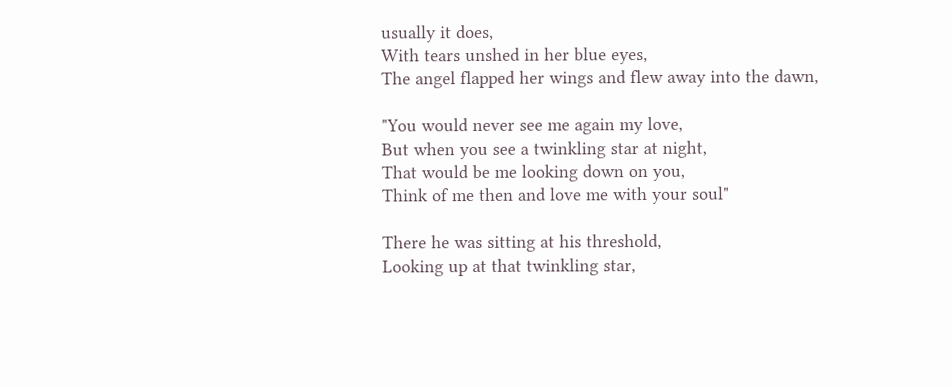usually it does,
With tears unshed in her blue eyes,
The angel flapped her wings and flew away into the dawn,

"You would never see me again my love,
But when you see a twinkling star at night,
That would be me looking down on you,
Think of me then and love me with your soul"

There he was sitting at his threshold,
Looking up at that twinkling star,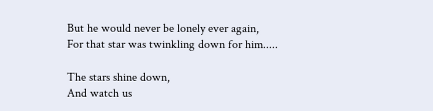But he would never be lonely ever again,
For that star was twinkling down for him.....

The stars shine down,
And watch us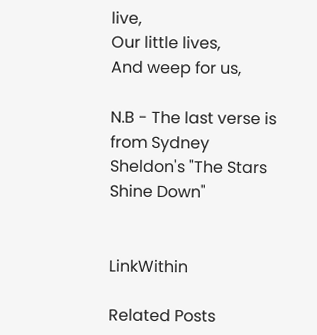live,
Our little lives,
And weep for us,

N.B - The last verse is from Sydney Sheldon's "The Stars Shine Down"


LinkWithin

Related Posts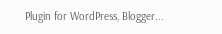Plugin for WordPress, Blogger...